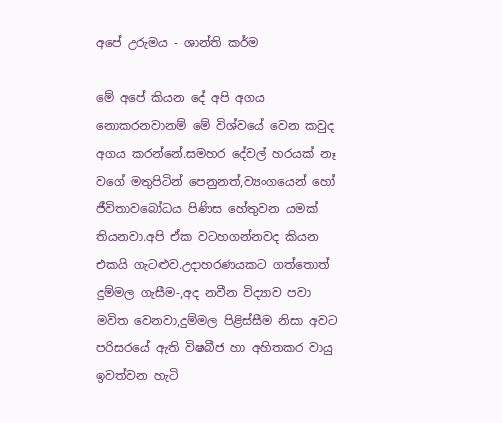අපේ උරුමය - ශාන්ති කර්ම

මේ අපේ කියන දේ අපි අගය නොකරනවානම් මේ විශ්වයේ වෙන කවුද අගය කරන්නේ.සමහර දේවල් හරයක් නෑ වගේ මතුපිටින් පෙනුනත්,ව්‍යංගයෙන් හෝ ජීවිතාවබෝධය පිණිස හේතුවන යමක් තියනවා.අපි ඒක වටහගන්නවද කියන එකයි ගැටළුව.උදාහරණයකට ගත්තොත් දුම්මල ගැසීම-,අද නවීන විද්‍යාව පවා මවිත වෙනවා,දුම්මල පිළිස්සීම නිසා අවට පරිසරයේ ඇති විෂබීජ හා අහිතකර වායු ඉවත්වන හැටි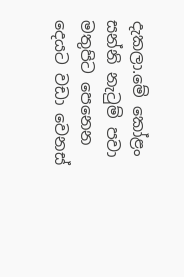දැකලා.මේ කෝළං සන්නි නැටුම් පවා මතුපිට පෙනෙන දෙයට වඩා වෙනස්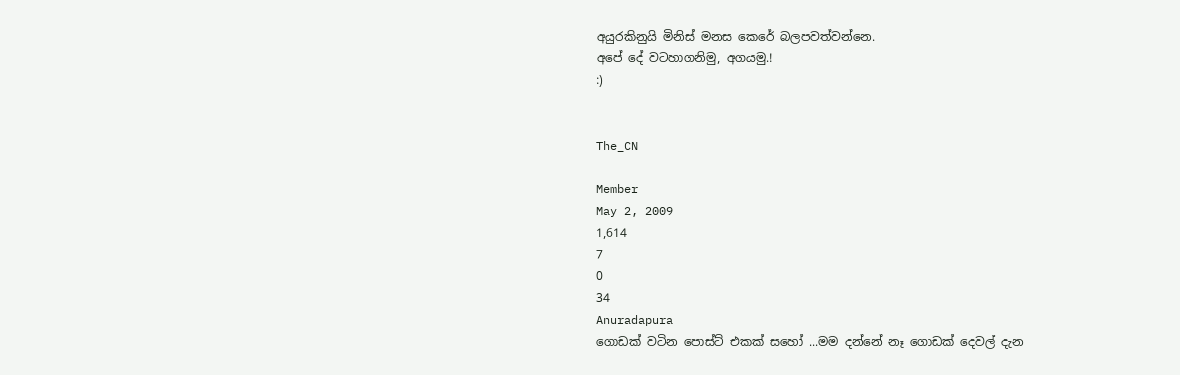අයුරකිනුයි මිනිස් මනස කෙරේ බලපවත්වන්නෙ.
අපේ දේ වටහාගනිමු, අගයමු.!
:)


The_CN

Member
May 2, 2009
1,614
7
0
34
Anuradapura
ගොඩක් වටින පොස්ට් එකක් සහෝ ...මම දන්නේ නෑ ගොඩක් දෙවල් දැන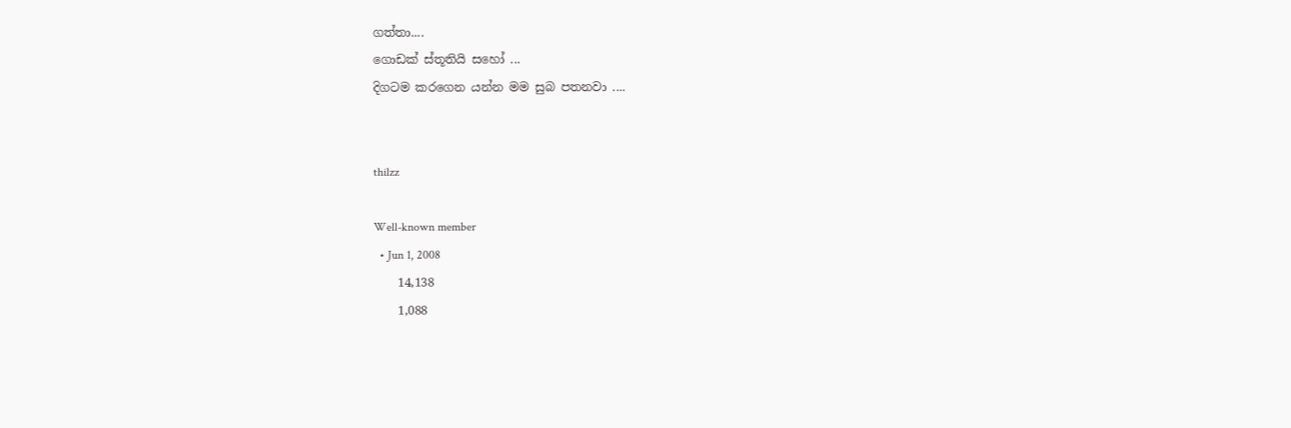ගත්තා....
ගොඩක් ස්තූතියි සහෝ ...
දිගටම කරගෙන යන්න මම සුබ පතනවා ....


thilzz

Well-known member
  • Jun 1, 2008
    14,138
    1,088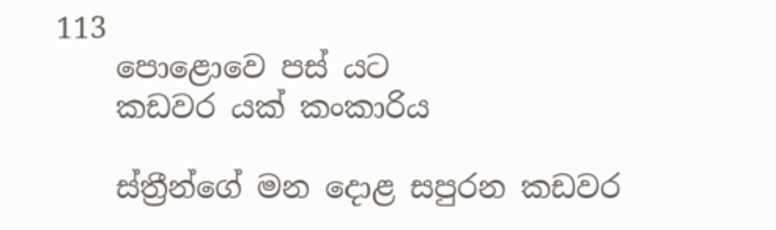113
    පොළොවෙ පස් යට
    කඩවර යක්‌ කංකාරිය

    ස්‌ත්‍රීන්ගේ මන දොළ සපුරන කඩවර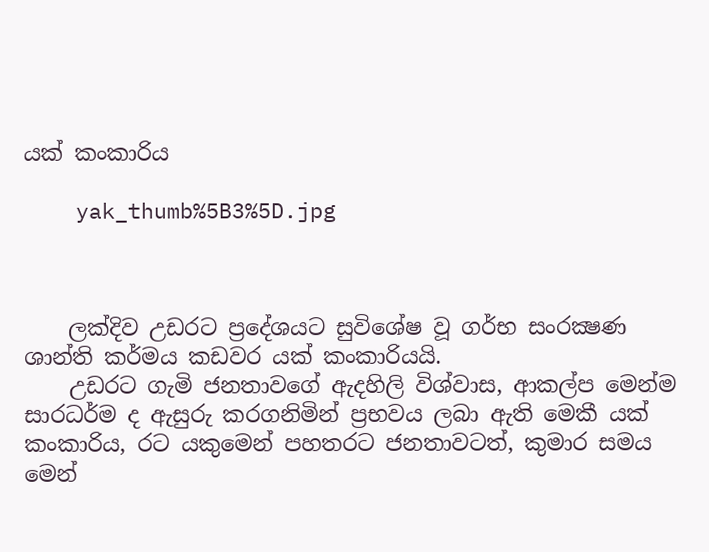යක්‌ කංකාරිය

    yak_thumb%5B3%5D.jpg



    ලක්‌දිව උඩරට ප්‍රදේශයට සුවිශේෂ වූ ගර්භ සංරක්‍ෂණ ශාන්ති කර්මය කඩවර යක්‌ කංකාරියයි.
    උඩරට ගැමි ජනතාවගේ ඇදහිලි විශ්වාස, ආකල්ප මෙන්ම සාරධර්ම ද ඇසුරු කරගනිමින් ප්‍රභවය ලබා ඇති මෙකී යක්‌ කංකාරිය, රට යකුමෙන් පහතරට ජනතාවටත්, කුමාර සමය මෙන්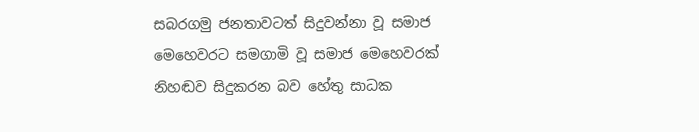සබරගමු ජනතාවටත් සිදුවන්නා වූ සමාජ මෙහෙවරට සමගාමි වූ සමාජ මෙහෙවරක්‌ නිහඬව සිදුකරන බව හේතු සාධක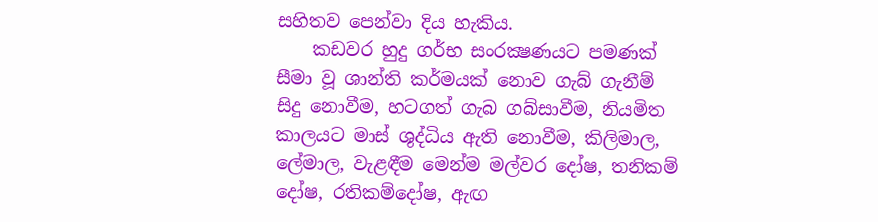සහිතව පෙන්වා දිය හැකිය.
    කඩවර හුදු ගර්භ සංරක්‍ෂණයට පමණක්‌ සීමා වූ ශාන්ති කර්මයක්‌ නොව ගැබ් ගැනීම් සිදු නොවීම, හටගත් ගැබ ගබ්සාවීම, නියමිත කාලයට මාස්‌ ශුද්ධිය ඇති නොවීම, කිලිමාල, ලේමාල, වැළඳීම මෙන්ම මල්වර දෝෂ, තනිකම් දෝෂ, රතිකම්දෝෂ, ඇඟ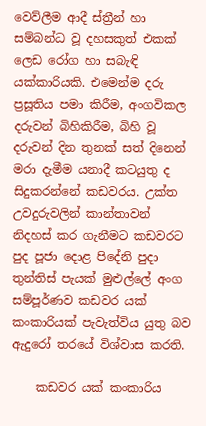වෙව්ලීම ආදී ස්‌ත්‍රීන් හා සම්බන්ධ වූ දහසකුත් එකක්‌ ලෙඩ රෝග හා සබැඳි යක්‌කාරියකි. එමෙන්ම දරු ප්‍රසූතිය පමා කිරීම, අංගවිකල දරුවන් බිහිකිරීම, බිහි වූ දරුවන් දින තුනක්‌ සත් දිනෙන් මරා දැමීම යනාදී කටයුතු ද සිදුකරන්නේ කඩවරය. උක්‌ත උවදුරුවලින් කාන්තාවන් නිදහස්‌ කර ගැනීමට කඩවරට පුද පූජා දොළ පිදේනි පුදා තුන්තිස්‌ පැයක්‌ මුළුල්ලේ අංග සම්පූර්ණව කඩවර යක්‌ කංකාරියක්‌ පැවැත්විය යුතු බව ඇදුරෝ තරයේ විශ්වාස කරති.

    කඩවර යක්‌ කංකාරිය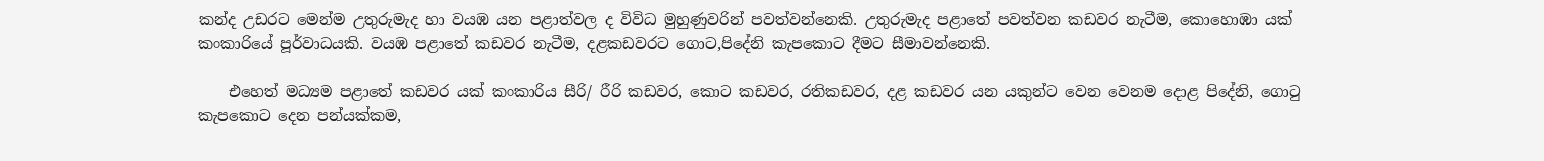කන්ද උඩරට මෙන්ම උතුරුමැද හා වයඹ යන පළාත්වල ද විවිධ මුහුණුවරින් පවත්වන්නෙකි. උතුරුමැද පළාතේ පවත්වන කඩවර නැටීම, කොහොඹා යක්‌ කංකාරියේ පූර්වාධයකි. වයඹ පළාතේ කඩවර නැටීම, දළකඩවරට ගොට,පිදේනි කැපකොට දීමට සීමාවන්නෙකි.

    එහෙත් මධ්‍යම පළාතේ කඩවර යක්‌ කංකාරිය සීරි/ රීරි කඩවර, කොට කඩවර, රතිකඩවර, දළ කඩවර යන යකුන්ට වෙන වෙනම දොළ පිදේනි, ගොටු කැපකොට දෙන පන්යක්‌කම,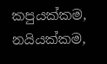කපුයක්‌කම, නයියක්‌කම,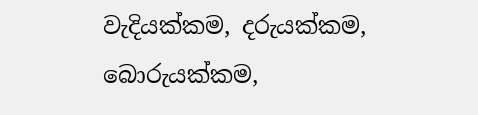වැදියක්‌කම, දරුයක්‌කම, බොරුයක්‌කම,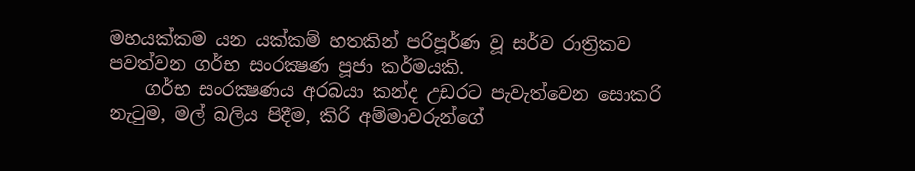මහයක්‌කම යන යක්‌කම් හතකින් පරිපූර්ණ වූ සර්ව රාත්‍රිකව පවත්වන ගර්භ සංරක්‍ෂණ පූජා කර්මයකි.
    ගර්භ සංරක්‍ෂණය අරබයා කන්ද උඩරට පැවැත්වෙන සොකරි නැටුම, මල් බලිය පිදීම, කිරි අම්මාවරුන්ගේ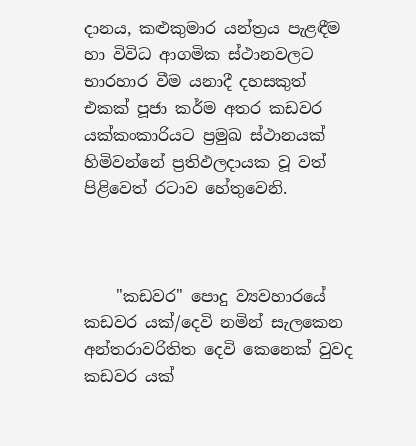දානය, කළුකුමාර යන්ත්‍රය පැළඳීම හා විවිධ ආගමික ස්‌ථානවලට භාරහාර වීම යනාදී දහසකුත් එකක්‌ පූජා කර්ම අතර කඩවර යක්‌කංකාරියට ප්‍රමුඛ ස්‌ථානයක්‌ හිමිවන්නේ ප්‍රතිඵලදායක වූ වත් පිළිවෙත් රටාව හේතුවෙනි.



    "කඩවර" පොදු ව්‍යවහාරයේ කඩවර යක්‌/දෙවි නමින් සැලකෙන අන්තරාවරිතිත දෙවි කෙනෙක්‌ වුවද කඩවර යක්‌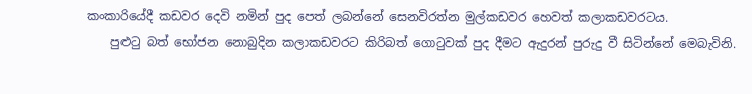කංකාරියේදී කඩවර දෙවි නමින් පුද පෙත් ලබන්නේ සෙනවිරත්න මුල්කඩවර හෙවත් කලාකඩවරටය.
    පුළුටු බත් භෝජන නොබුදින කලාකඩවරට කිරිබත් ගොටුවක්‌ පුද දීමට ඇදුරන් පුරුදු වී සිටින්නේ මෙබැවිනි.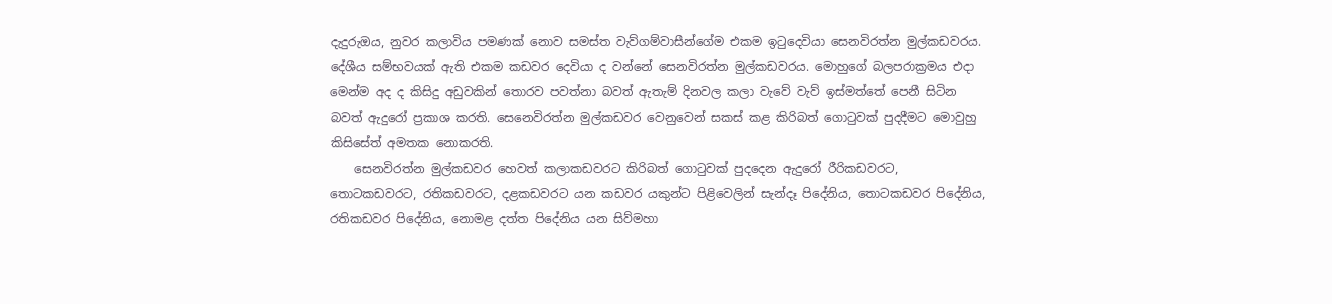දැදුරුඔය, නුවර කලාවිය පමණක්‌ නොව සමස්‌ත වැව්ගම්වාසීන්ගේම එකම ඉටුදෙවියා සෙනවිරත්න මුල්කඩවරය. දේශීය සම්භවයක්‌ ඇති එකම කඩවර දෙවියා ද වන්නේ සෙනවිරත්න මුල්කඩවරය. මොහුගේ බලපරාක්‍රමය එදා මෙන්ම අද ද කිසිදු අඩුවකින් තොරව පවත්නා බවත් ඇතැම් දිනවල කලා වැවේ වැව් ඉස්‌මත්තේ පෙනී සිටින බවත් ඇදුරෝ ප්‍රකාශ කරති. සෙනෙවිරත්න මුල්කඩවර වෙනුවෙන් සකස්‌ කළ කිරිබත් ගොටුවක්‌ පුදදීමට මොවුහු කිසිසේත් අමතක නොකරති.
    සෙනවිරත්න මුල්කඩවර හෙවත් කලාකඩවරට කිරිබත් ගොටුවක්‌ පුදදෙන ඇදුරෝ රීරිකඩවරට, තොටකඩවරට, රතිකඩවරට, දළකඩවරට යන කඩවර යකුන්ට පිළිවෙලින් සැන්දෑ පිදේනිය, තොටකඩවර පිදේනිය, රතිකඩවර පිදේනිය, නොමළ දත්ත පිදේනිය යන සිව්මහා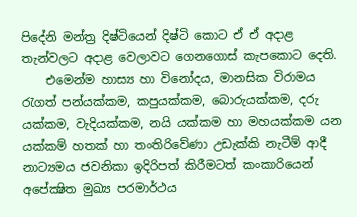පිදේනි මන්ත්‍ර දිෂ්ටියෙන් දිෂ්ටි කොට ඒ ඒ අදාළ තැන්වලට අදාළ වෙලාවට ගෙනගොස්‌ කැපකොට දෙති.
    එමෙන්ම හාස්‍ය හා විනෝදය, මානසික විරාමය රැගත් පන්යක්‌කම, කපුයක්‌කම, බොරුයක්‌කම, දරු යක්‌කම, වැදියක්‌කම, නයි යක්‌කම හා මහයක්‌කම යන යක්‌කම් හතක්‌ හා තංතිරිවේණා උඩැක්‌කි නැටීම් ආදී නාට්‍යමය ජවනිකා ඉදිරිපත් කිරීමටත් කංකාරියෙන් අපේක්‍ෂිත මුඛ්‍ය පරමාර්ථය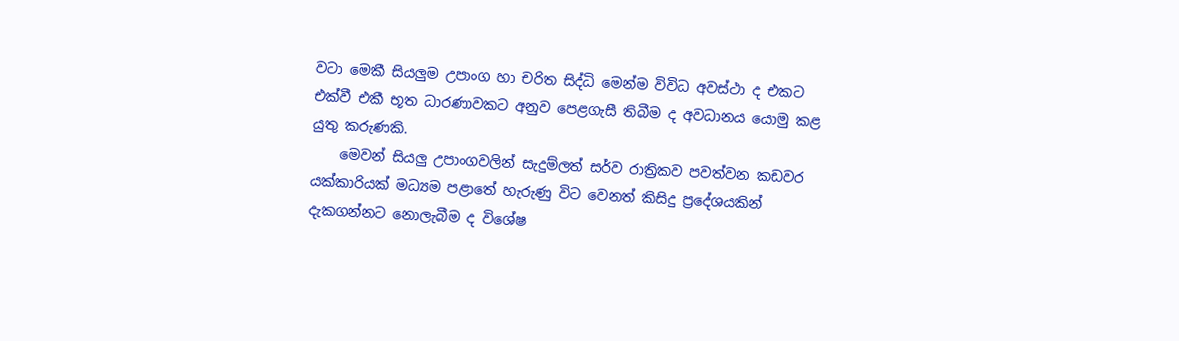වටා මෙකී සියලුම උපාංග හා චරිත සිද්ධි මෙන්ම විවිධ අවස්‌ථා ද එකට එක්‌වී එකී භූත ධාරණාවකට අනුව පෙළගැසී තිබීම ද අවධානය යොමු කළ යුතු කරුණකි.
    මෙවන් සියලු උපාංගවලින් සැදුම්ලත් සර්ව රාත්‍රිකව පවත්වන කඩවර යක්‌කාරියක්‌ මධ්‍යම පළාතේ හැරුණු විට වෙනත් කිසිදු ප්‍රදේශයකින් දැකගන්නට නොලැබීම ද විශේෂ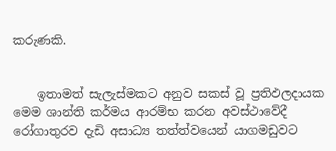කරුණකි.


    ඉතාමත් සැලැස්‌මකට අනුව සකස්‌ වූ ප්‍රතිඵලදායක මෙම ශාන්ති කර්මය ආරම්භ කරන අවස්‌ථාවේදී රෝගාතුරව දැඩි අසාධ්‍ය තත්ත්වයෙන් යාගමඩුවට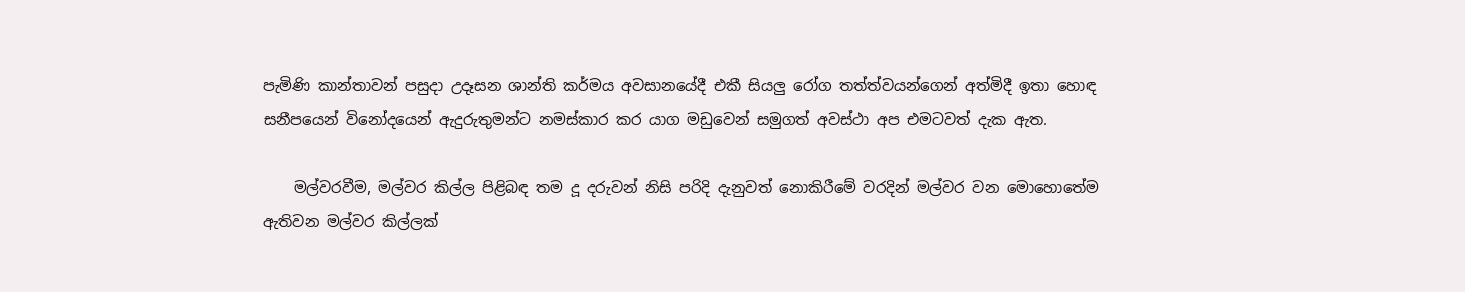පැමිණි කාන්තාවන් පසුදා උදෑසන ශාන්ති කර්මය අවසානයේදී එකී සියලු රෝග තත්ත්වයන්ගෙන් අත්මිදී ඉතා හොඳ සනීපයෙන් විනෝදයෙන් ඇදුරුතුමන්ට නමස්‌කාර කර යාග මඩුවෙන් සමුගත් අවස්‌ථා අප එමටවත් දැක ඇත.

    මල්වරවීම, මල්වර කිල්ල පිළිබඳ තම දූ දරුවන් නිසි පරිදි දැනුවත් නොකිරීමේ වරදින් මල්වර වන මොහොතේම ඇතිවන මල්වර කිල්ලක්‌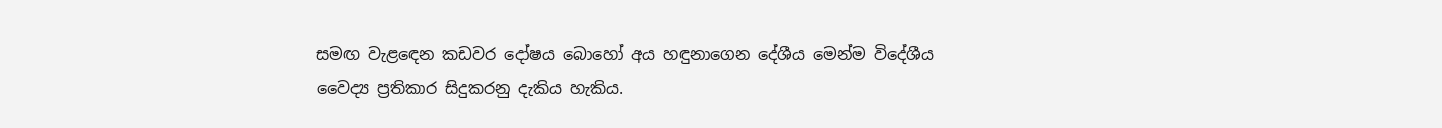සමඟ වැළඳෙන කඩවර දෝෂය බොහෝ අය හඳුනාගෙන දේශීය මෙන්ම විදේශීය වෛද්‍ය ප්‍රතිකාර සිදුකරනු දැකිය හැකිය.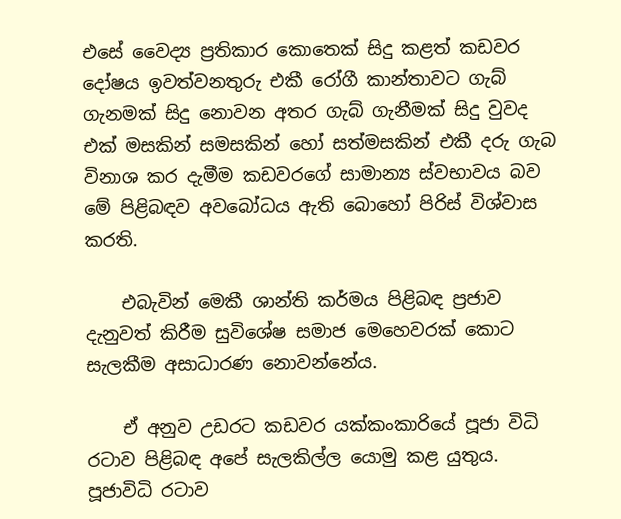එසේ වෛද්‍ය ප්‍රතිකාර කොතෙක්‌ සිදු කළත් කඩවර දෝෂය ඉවත්වනතුරු එකී රෝගී කාන්තාවට ගැබ් ගැනමක්‌ සිදු නොවන අතර ගැබ් ගැනීමක්‌ සිදු වුවද එක්‌ මසකින් සමසකින් හෝ සත්මසකින් එකී දරු ගැබ විනාශ කර දැමීම කඩවරගේ සාමාන්‍ය ස්‌වභාවය බව මේ පිළිබඳව අවබෝධය ඇති බොහෝ පිරිස්‌ විශ්වාස කරති.

    එබැවින් මෙකී ශාන්ති කර්මය පිළිබඳ ප්‍රජාව දැනුවත් කිරීම සුවිශේෂ සමාජ මෙහෙවරක්‌ කොට සැලකීම අසාධාරණ නොවන්නේය.

    ඒ අනුව උඩරට කඩවර යක්‌කංකාරියේ පූජා විධි රටාව පිළිබඳ අපේ සැලකිල්ල යොමු කළ යුතුය. පූජාවිධි රටාව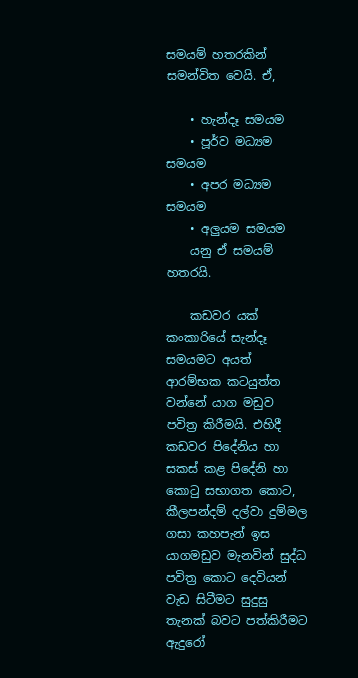සමයම් හතරකින් සමන්විත වෙයි. ඒ,

    • හැන්දෑ සමයම
    • පූර්ව මධ්‍යම සමයම
    • අපර මධ්‍යම සමයම
    • අලුයම සමයම
    යනු ඒ සමයම් හතරයි.

    කඩවර යක්‌ කංකාරියේ සැන්දෑ සමයමට අයත් ආරම්භක කටයුත්ත වන්නේ යාග මඩුව පවිත්‍ර කිරීමයි. එහිදී කඩවර පිදේනිය හා සකස්‌ කළ පිදේනි හා කොටු සභාගත කොට, කීලපන්දම් දල්වා දුම්මල ගසා කහපැන් ඉස යාගමඩුව මැනවින් සුද්ධ පවිත්‍ර කොට දෙවියන් වැඩ සිටීමට සුදුසු තැනක්‌ බවට පත්කිරීමට ඇදුරෝ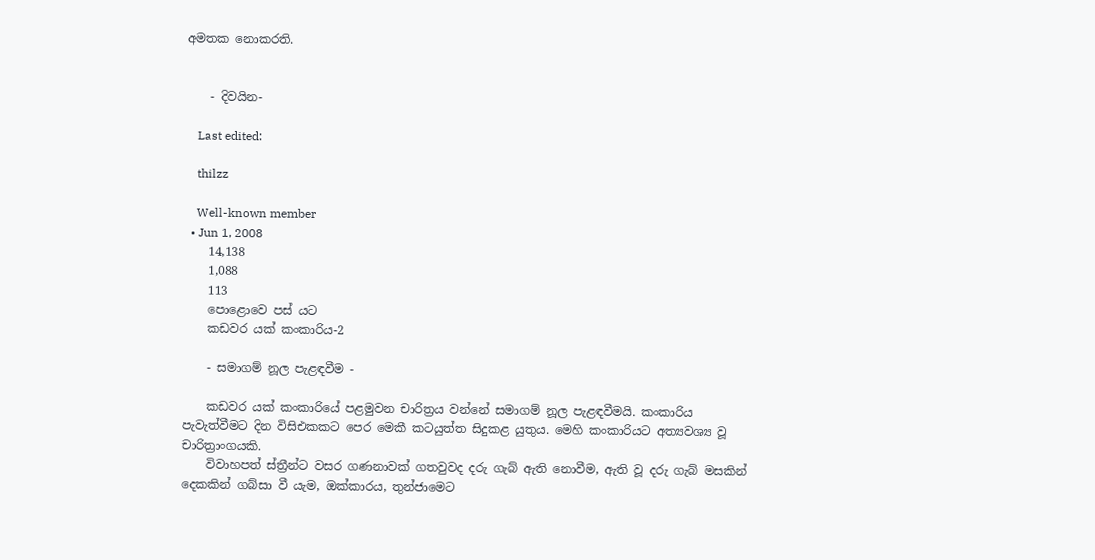අමතක නොකරති.


    - දිවයින-

    Last edited:

    thilzz

    Well-known member
  • Jun 1, 2008
    14,138
    1,088
    113
    පොළොවෙ පස් යට
    කඩවර යක්‌ කංකාරිය-2

    - සමාගම් නූල පැළඳවීම -

    කඩවර යක්‌ කංකාරියේ පළමුවන චාරිත්‍රය වන්නේ සමාගම් නූල පැළඳවීමයි. කංකාරිය පැවැත්වීමට දින විසිඑකකට පෙර මෙකී කටයුත්ත සිදුකළ යුතුය. මෙහි කංකාරියට අත්‍යවශ්‍ය වූ චාරිත්‍රාංගයකි.
    විවාහපත් ස්‌ත්‍රීන්ට වසර ගණනාවක්‌ ගතවුවද දරු ගැබ් ඇති නොවීම, ඇති වූ දරු ගැබ් මසකින් දෙකකින් ගබ්සා වී යැම, ඔක්‌කාරය, තුන්ජාමෙට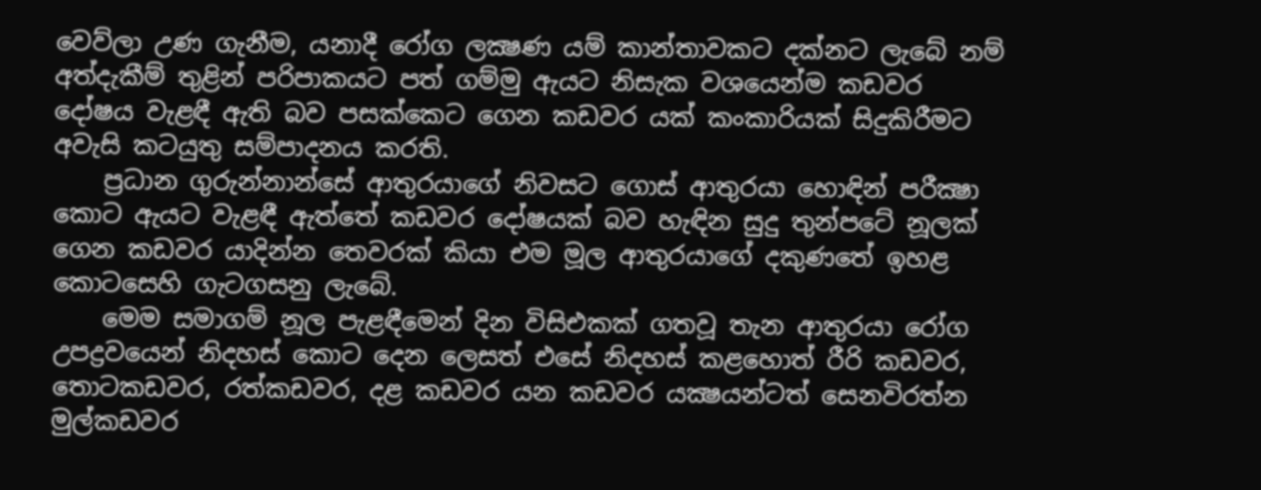වෙව්ලා උණ ගැනීම, යනාදී රෝග ලක්‍ෂණ යම් කාන්තාවකට දක්‌නට ලැබේ නම් අත්දැකීම් තුළින් පරිපාකයට පත් ගම්මු ඇයට නිසැක වශයෙන්ම කඩවර දෝෂය වැළඳී ඇති බව පසක්‌කෙට ගෙන කඩවර යක්‌ කංකාරියක්‌ සිදුකිරීමට අවැසි කටයුතු සම්පාදනය කරති.
    ප්‍රධාන ගුරුන්නාන්සේ ආතුරයාගේ නිවසට ගොස්‌ ආතුරයා හොඳින් පරීක්‍ෂා කොට ඇයට වැළඳී ඇත්තේ කඩවර දෝෂයක්‌ බව හැඳින සුදු තුන්පටේ නූලක්‌ ගෙන කඩවර යාදින්න තෙවරක්‌ කියා එම මූල ආතුරයාගේ දකුණතේ ඉහළ කොටසෙහි ගැටගසනු ලැබේ.
    මෙම සමාගම් නූල පැළඳීමෙන් දින විසිඑකක්‌ ගතවූ තැන ආතුරයා රෝග උපද්‍රවයෙන් නිදහස්‌ කොට දෙන ලෙසත් එසේ නිදහස්‌ කළහොත් රීරි කඩවර, තොටකඩවර, රත්කඩවර, දළ කඩවර යන කඩවර යක්‍ෂයන්ටත් සෙනවිරත්න මුල්කඩවර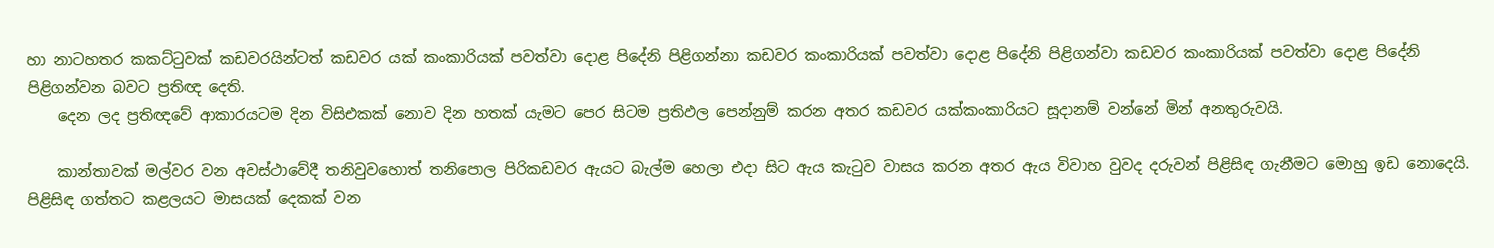හා නාටහතර කකට්‌ටුවක්‌ කඩවරයින්ටත් කඩවර යක්‌ කංකාරියක්‌ පවත්වා දොළ පිදේනි පිළිගන්නා කඩවර කංකාරියක්‌ පවත්වා දොළ පිදේනි පිළිගන්වා කඩවර කංකාරියක්‌ පවත්වා දොළ පිදේනි පිළිගන්වන බවට ප්‍රතිඥ දෙති.
    දෙන ලද ප්‍රතිඥවේ ආකාරයටම දින විසිඑකක්‌ නොව දින හතක්‌ යැමට පෙර සිටම ප්‍රතිඵල පෙන්නුම් කරන අතර කඩවර යක්‌කංකාරියට සූදානම් වන්නේ මින් අනතුරුවයි.

    කාන්තාවක්‌ මල්වර වන අවස්‌ථාවේදී තනිවුවහොත් තනිපොල පිරිකඩවර ඇයට බැල්ම හෙලා එදා සිට ඇය කැටුව වාසය කරන අතර ඇය විවාහ වුවද දරුවන් පිළිසිඳ ගැනීමට මොහු ඉඩ නොදෙයි. පිළිසිඳ ගත්තට කළලයට මාසයක්‌ දෙකක්‌ වන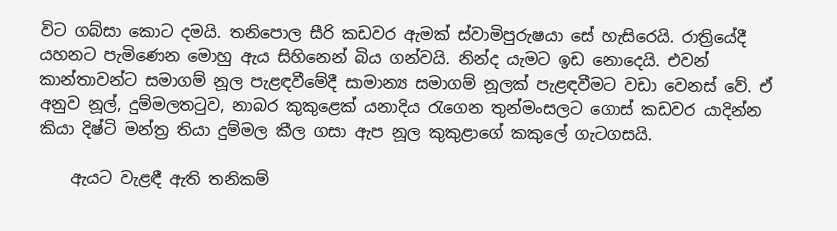විට ගබ්සා කොට දමයි. තනිපොල සීරි කඩවර ඇමක්‌ ස්‌වාමිපුරුෂයා සේ හැසිරෙයි. රාත්‍රියේදී යහනට පැමිණෙන මොහු ඇය සිහිනෙන් බිය ගන්වයි. නින්ද යැමට ඉඩ නොදෙයි. එවන් කාන්තාවන්ට සමාගම් නූල පැළඳවීමේදී සාමාන්‍ය සමාගම් නූලක්‌ පැළඳවීමට වඩා වෙනස්‌ වේ. ඒ අනුව නූල්, දුම්මලතටුව, නාබර කුකුළෙක්‌ යනාදිය රැගෙන තුන්මංසලට ගොස්‌ කඩවර යාදින්න කියා දිෂ්ටි මන්ත්‍ර තියා දුම්මල කීල ගසා ඇප නූල කුකුළාගේ කකුලේ ගැටගසයි.

    ඇයට වැළඳී ඇති තනිකම්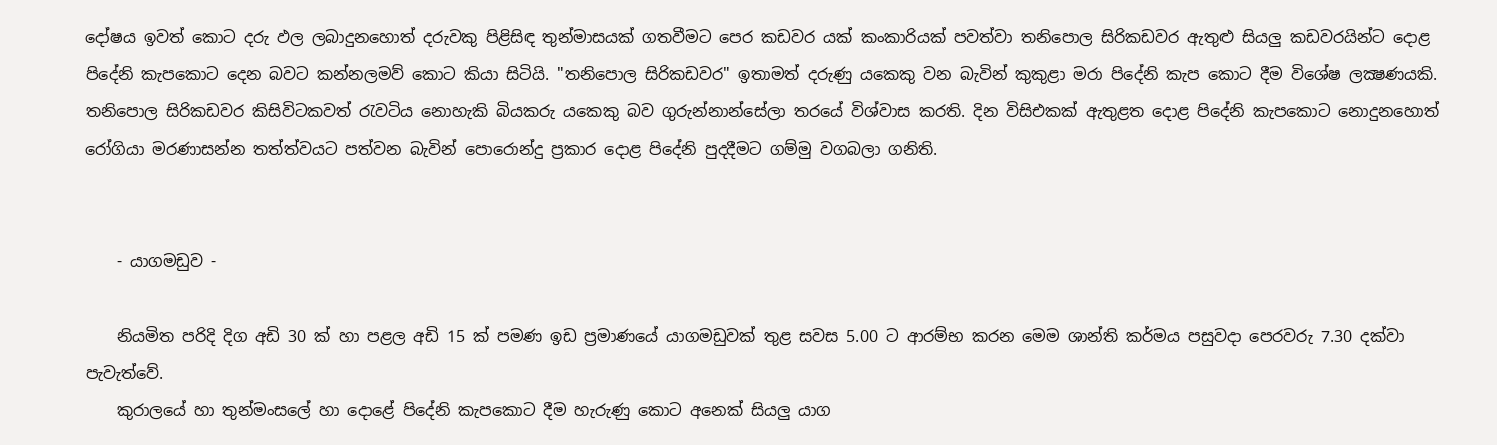දෝෂය ඉවත් කොට දරු ඵල ලබාදුනහොත් දරුවකු පිළිසිඳ තුන්මාසයක්‌ ගතවීමට පෙර කඩවර යක්‌ කංකාරියක්‌ පවත්වා තනිපොල සිරිකඩවර ඇතුළු සියලු කඩවරයින්ට දොළ පිදේනි කැපකොට දෙන බවට කන්නලමව් කොට කියා සිටියි. "තනිපොල සිරිකඩවර" ඉතාමත් දරුණු යකෙකු වන බැවින් කුකුළා මරා පිදේනි කැප කොට දීම විශේෂ ලක්‍ෂණයකි. තනිපොල සිරිකඩවර කිසිවිටකවත් රැවටිය නොහැකි බියකරු යකෙකු බව ගුරුන්නාන්සේලා තරයේ විශ්වාස කරති. දින විසිඑකක්‌ ඇතුළත දොළ පිදේනි කැපකොට නොදුනහොත් රෝගියා මරණාසන්න තත්ත්වයට පත්වන බැවින් පොරොන්දු ප්‍රකාර දොළ පිදේනි පුදදීමට ගම්මු වගබලා ගනිති.


    - යාගමඩුව -

    නියමිත පරිදි දිග අඩි 30 ක්‌ හා පළල අඩි 15 ක්‌ පමණ ඉඩ ප්‍රමාණයේ යාගමඩුවක්‌ තුළ සවස 5.00 ට ආරම්භ කරන මෙම ශාන්ති කර්මය පසුවදා පෙරවරු 7.30 දක්‌වා පැවැත්වේ.
    කුරාලයේ හා තුන්මංසලේ හා දොළේ පිදේනි කැපකොට දීම හැරුණු කොට අනෙක්‌ සියලු යාග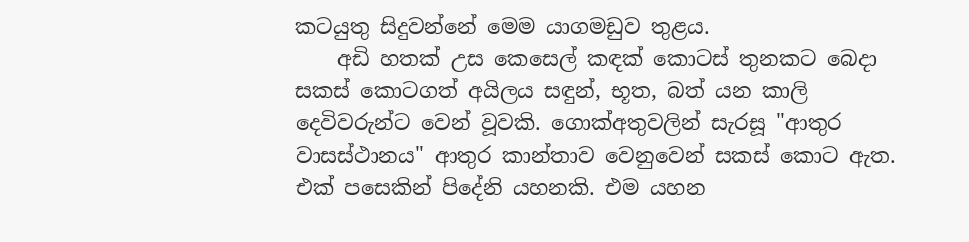කටයුතු සිදුවන්නේ මෙම යාගමඩුව තුළය.
    අඩි හතක්‌ උස කෙසෙල් කඳක්‌ කොටස්‌ තුනකට බෙදා සකස්‌ කොටගත් අයිලය සඳුන්, භූත, බත් යන කාලි දෙවිවරුන්ට වෙන් වූවකි. ගොක්‌අතුවලින් සැරසූ "ආතුර වාසස්‌ථානය" ආතුර කාන්තාව වෙනුවෙන් සකස්‌ කොට ඇත. එක්‌ පසෙකින් පිදේනි යහනකි. එම යහන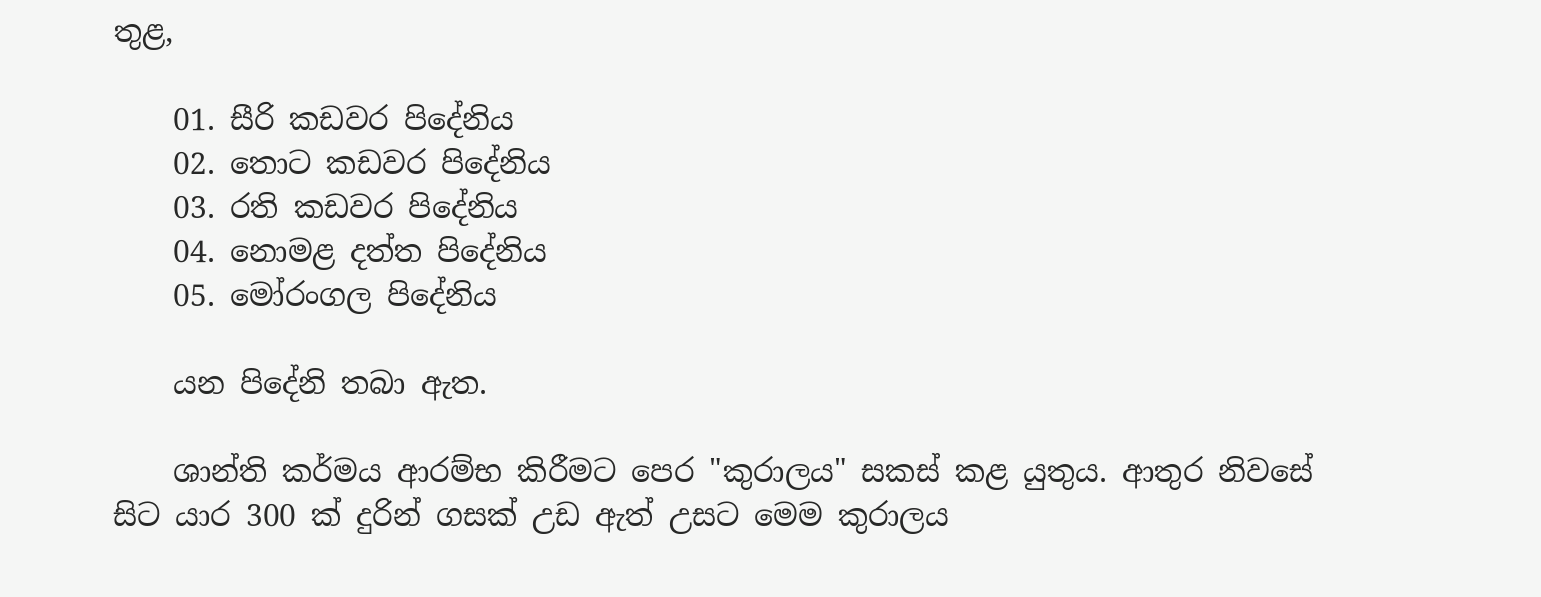තුළ,

    01. සීරි කඩවර පිදේනිය
    02. තොට කඩවර පිදේනිය
    03. රති කඩවර පිදේනිය
    04. නොමළ දත්ත පිදේනිය
    05. මෝරංගල පිදේනිය

    යන පිදේනි තබා ඇත.

    ශාන්ති කර්මය ආරම්භ කිරීමට පෙර "කුරාලය" සකස්‌ කළ යුතුය. ආතුර නිවසේ සිට යාර 300 ක්‌ දුරින් ගසක්‌ උඩ ඇත් උසට මෙම කුරාලය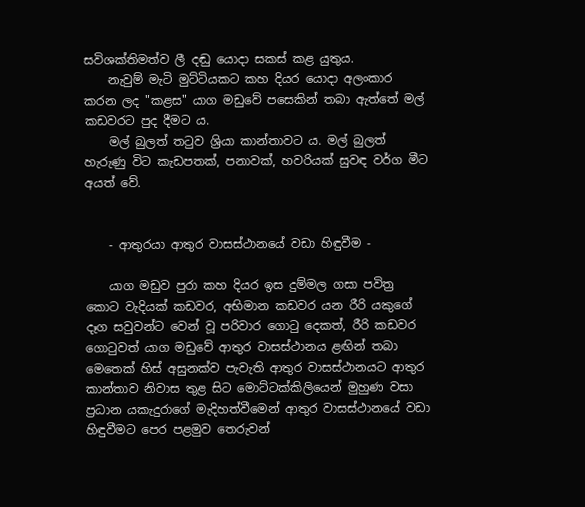සවිශක්‌තිමත්ව ලී දඬු යොදා සකස්‌ කළ යුතුය.
    නැවුම් මැටි මුට්‌ටියකට කහ දියර යොදා අලංකාර කරන ලද "කළස" යාග මඩුවේ පසෙකින් තබා ඇත්තේ මල් කඩවරට පුද දීමට ය.
    මල් බුලත් තටුව ශ්‍රියා කාන්තාවට ය. මල් බුලත් හැරුණු විට කැඩපතක්‌, පනාවක්‌, හවරියක්‌ සුවඳ වර්ග මීට අයත් වේ.


    - ආතුරයා ආතුර වාසස්‌ථානයේ වඩා හිඳුවීම -

    යාග මඩුව පුරා කහ දියර ඉස දුම්මල ගසා පවිත්‍ර කොට වැදියක්‌ කඩවර, අභිමාන කඩවර යන රීරි යකුගේ දෑග සවුවන්ට වෙන් වූ පරිවාර ගොටු දෙකත්, රීරි කඩවර ගොටුවත් යාග මඩුවේ ආතුර වාසස්‌ථානය ළඟින් තබා මෙතෙක්‌ හිස්‌ අසුනක්‌ව පැවැති ආතුර වාසස්‌ථානයට ආතුර කාන්තාව නිවාස තුළ සිට මොට්‌ටක්‌කිලියෙන් මුහුණ වසා ප්‍රධාන යකැදුරාගේ මැදිහත්වීමෙන් ආතුර වාසස්‌ථානයේ වඩා හිඳුවීමට පෙර පළමුව තෙරුවන්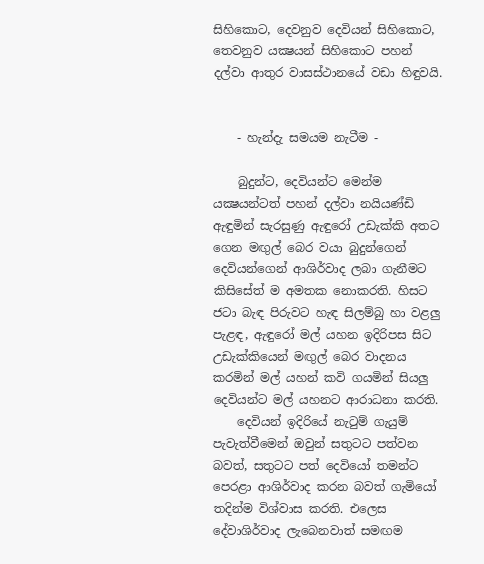සිහිකොට, දෙවනුව දෙවියන් සිහිකොට, තෙවනුව යක්‍ෂයන් සිහිකොට පහන් දල්වා ආතුර වාසස්‌ථානයේ වඩා හිඳුවයි.


    - හැන්දැ සමයම නැටීම -

    බුදුන්ට, දෙවියන්ට මෙන්ම යක්‍ෂයන්ටත් පහන් දල්වා නයියණ්‌ඩි ඇඳුමින් සැරසුණු ඇඳුරෝ උඩැක්‌කි අතට ගෙන මඟුල් බෙර වයා බුදුන්ගෙන් දෙවියන්ගෙන් ආශිර්වාද ලබා ගැනීමට කිසිසේත් ම අමතක නොකරති. හිසට ජටා බැඳ පිරුවට හැඳ සිලම්බු හා වළලු පැළඳ, ඇඳුරෝ මල් යහන ඉදිරිපස සිට උඩැක්‌කියෙන් මඟුල් බෙර වාදනය කරමින් මල් යහන් කවි ගයමින් සියලු දෙවියන්ට මල් යහනට ආරාධනා කරති.
    දෙවියන් ඉදිරියේ නැටුම් ගැයුම් පැවැත්වීමෙන් ඔවුන් සතුටට පත්වන බවත්, සතුටට පත් දෙවියෝ තමන්ට පෙරළා ආශිර්වාද කරන බවත් ගැමියෝ තදින්ම විශ්වාස කරති. එලෙස දේවාශිර්වාද ලැබෙනවාත් සමඟම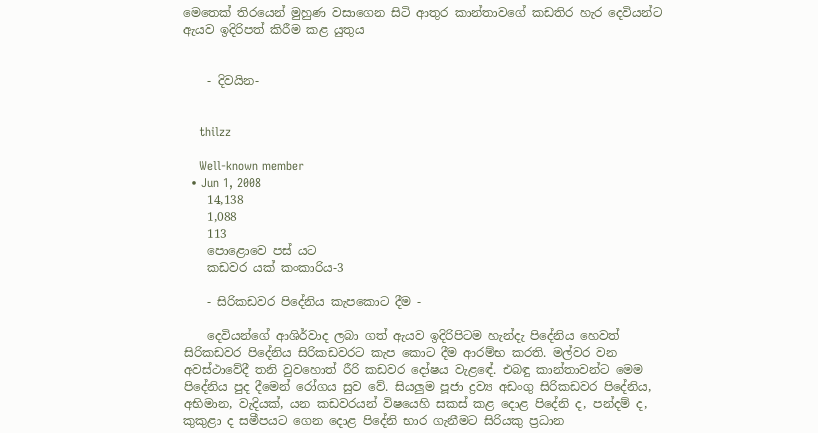මෙතෙක්‌ තිරයෙන් මුහුණ වසාගෙන සිටි ආතුර කාන්තාවගේ කඩතිර හැර දෙවියන්ට ඇයව ඉදිරිපත් කිරීම කළ යුතුය


    - දිවයින-


    thilzz

    Well-known member
  • Jun 1, 2008
    14,138
    1,088
    113
    පොළොවෙ පස් යට
    කඩවර යක්‌ කංකාරිය-3

    - සිරිකඩවර පිදේනිය කැපකොට දීම -

    දෙවියන්ගේ ආශිර්වාද ලබා ගත් ඇයව ඉදිරිපිටම හැන්දැ පිදේනිය හෙවත් සිරිකඩවර පිදේනිය සිරිකඩවරට කැප කොට දීම ආරම්භ කරති. මල්වර වන අවස්‌ථාවේදී තනි වුවහොත් රීරි කඩවර දෝෂය වැළඳේ. එබඳු කාන්තාවන්ට මෙම පිදේනිය පුද දීමෙන් රෝගය සුව වේ. සියලුම පූජා ද්‍රව්‍ය අඩංගු සිරිකඩවර පිදේනිය, අභිමාන, වැදියක්‌, යන කඩවරයන් විෂයෙහි සකස්‌ කළ දොළ පිදේනි ද, පන්දම් ද, කුකුළා ද සමීපයට ගෙන දොළ පිදේනි භාර ගැනීමට සිරියකු ප්‍රධාන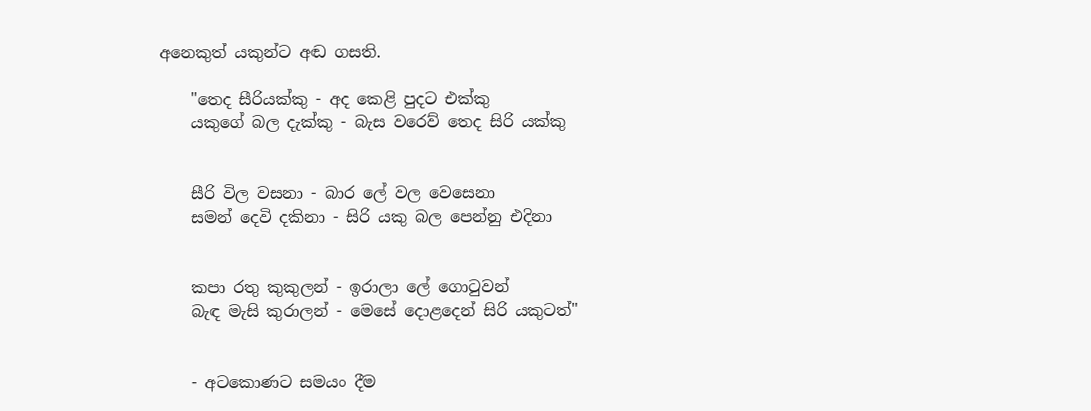අනෙකුත් යකුන්ට අඬ ගසති.

    "තෙද සීරියක්‌කු - අද කෙළි පුදට එක්‌කු
    යකුගේ බල දැක්‌කු - බැස වරෙව් තෙද සිරි යක්‌කු


    සීරි විල වසනා - බාර ලේ වල වෙසෙනා
    සමන් දෙවි දකිනා - සිරි යකු බල පෙන්නු එදිනා


    කපා රතු කුකුලන් - ඉරාලා ලේ ගොටුවන්
    බැඳ මැසි කුරාලන් - මෙසේ දොළදෙන් සිරි යකුටත්"


    - අටකොණට සමයං දීම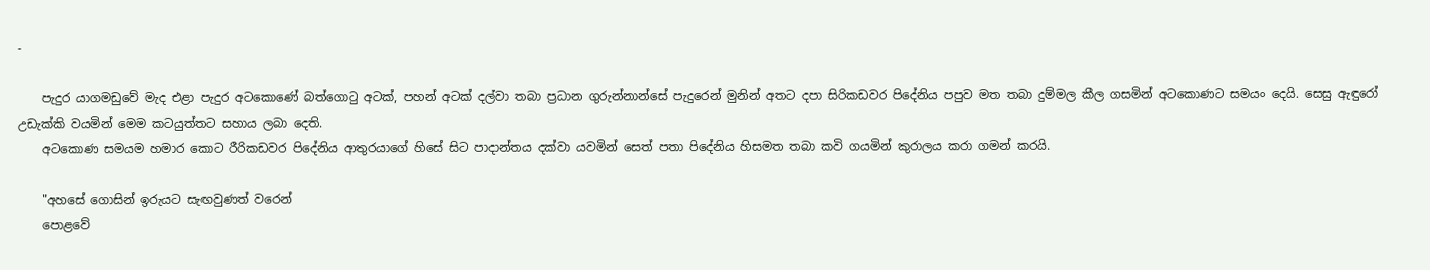-

    පැදුර යාගමඩුවේ මැද එළා පැදුර අටකොණේ බත්ගොටු අටක්‌, පහන් අටක්‌ දල්වා තබා ප්‍රධාන ගුරුන්නාන්සේ පැදුරෙන් මුනින් අතට දපා සිරිකඩවර පිදේනිය පපුව මත තබා දුම්මල කීල ගසමින් අටකොණට සමයං දෙයි. සෙසු ඇඳුරෝ උඩැක්‌කි වයමින් මෙම කටයුත්තට සහාය ලබා දෙති.
    අටකොණ සමයම හමාර කොට රීරිකඩවර පිදේනිය ආතුරයාගේ හිසේ සිට පාදාන්තය දක්‌වා යවමින් සෙත් පතා පිදේනිය හිසමත තබා කවි ගයමින් කුරාලය කරා ගමන් කරයි.

    "අහසේ ගොසින් ඉරුයට සැඟවුණත් වරෙන්
    පොළවේ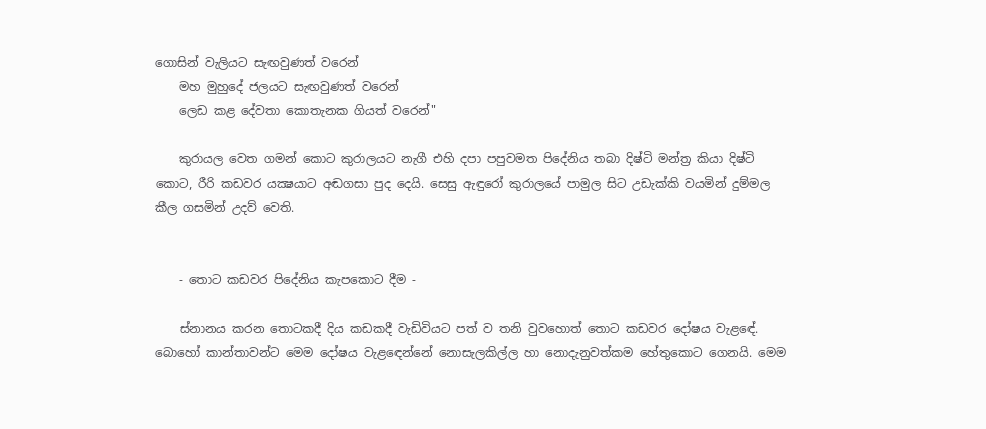ගොසින් වැලියට සැඟවුණත් වරෙන්
    මහ මුහුදේ ජලයට සැඟවුණත් වරෙන්
    ලෙඩ කළ දේවතා කොතැනක ගියත් වරෙන්"

    කුරායල වෙත ගමන් කොට කුරාලයට නැගී එහි දපා පපුවමත පිදේනිය තබා දිෂ්ටි මන්ත්‍ර කියා දිෂ්ටි කොට, රීරි කඩවර යක්‍ෂයාට අඬගසා පුද දෙයි. සෙසු ඇඳුරෝ කුරාලයේ පාමුල සිට උඩැක්‌කි වයමින් දුම්මල කීල ගසමින් උදව් වෙති.


    - තොට කඩවර පිදේනිය කැපකොට දීම -

    ස්‌නානය කරන තොටකදී දිය කඩකදී වැඩිවියට පත් ව තනි වුවහොත් තොට කඩවර දෝෂය වැළඳේ. බොහෝ කාන්තාවන්ට මෙම දෝෂය වැළඳෙන්නේ නොසැලකිල්ල හා නොදැනුවත්කම හේතුකොට ගෙනයි. මෙම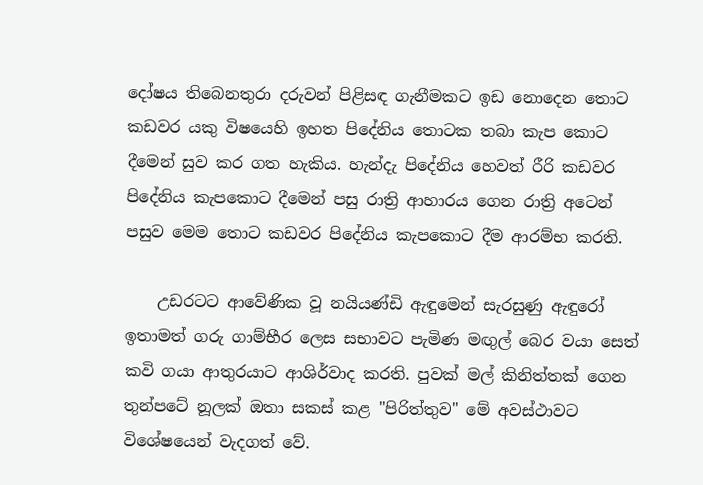දෝෂය තිබෙනතුරා දරුවන් පිළිසඳ ගැනීමකට ඉඩ නොදෙන තොට කඩවර යකු විෂයෙහි ඉහත පිදේනිය තොටක තබා කැප කොට දීමෙන් සුව කර ගත හැකිය. හැන්දැ පිදේනිය හෙවත් රීරි කඩවර පිදේනිය කැපකොට දීමෙන් පසු රාත්‍රි ආහාරය ගෙන රාත්‍රි අටෙන් පසුව මෙම තොට කඩවර පිදේනිය කැපකොට දීම ආරම්භ කරති.

    උඩරටට ආවේණික වූ නයියණ්‌ඩි ඇඳුමෙන් සැරසුණු ඇඳුරෝ ඉතාමත් ගරු ගාම්භීර ලෙස සභාවට පැමිණ මඟුල් බෙර වයා සෙත් කවි ගයා ආතුරයාට ආශිර්වාද කරති. පුවක්‌ මල් කිනිත්තක්‌ ගෙන තුන්පටේ නූලක්‌ ඔතා සකස්‌ කළ "පිරිත්තුව" මේ අවස්‌ථාවට විශේෂයෙන් වැදගත් වේ.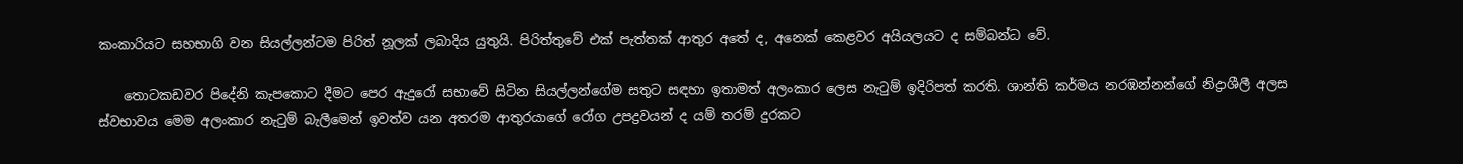කංකාරියට සහභාගි වන සියල්ලන්ටම පිරිත් නූලක්‌ ලබාදිය යුතුයි. පිරිත්තුවේ එක්‌ පැත්තක්‌ ආතුර අතේ ද, අනෙක්‌ කෙළවර අයියලයට ද සම්බන්ධ වේ.

    තොටකඩවර පිදේනි කැපකොට දීමට පෙර ඇදුරෝ සභාවේ සිටින සියල්ලන්ගේම සතුට සඳහා ඉතාමත් අලංකාර ලෙස නැටුම් ඉදිරිපත් කරති. ශාන්ති කර්මය නරඹන්නන්ගේ නිද්‍රාශීලී අලස ස්‌වභාවය මෙම අලංකාර නැටුම් බැලීමෙන් ඉවත්ව යන අතරම ආතුරයාගේ රෝග උපද්‍රවයන් ද යම් තරම් දුරකට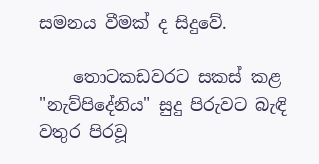සමනය වීමක්‌ ද සිදුවේ.

    තොටකඩවරට සකස්‌ කළ "නැව්පිදේනිය" සුදු පිරුවට බැඳි වතුර පිරවූ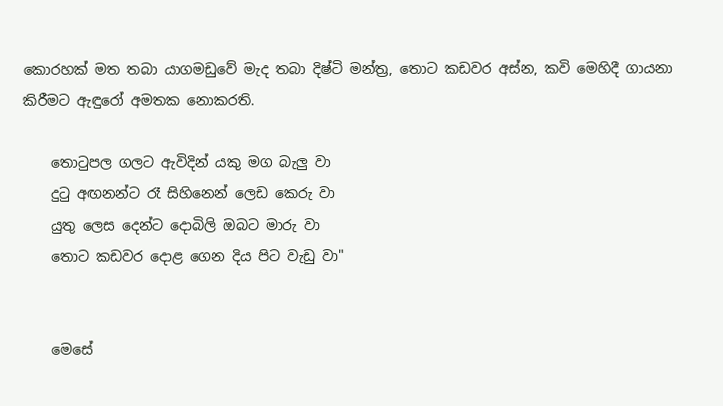කොරහක්‌ මත තබා යාගමඩුවේ මැද තබා දිෂ්ටි මන්ත්‍ර, තොට කඩවර අස්‌න, කවි මෙහිදී ගායනා කිරීමට ඇඳුරෝ අමතක නොකරති.

    තොටුපල ගලට ඇවිදින් යකු මග බැලු වා
    දුටු අඟනන්ට රෑ සිහිනෙන් ලෙඩ කෙරු වා
    යුතු ලෙස දෙන්ට දොබිලි ඔබට මාරු වා
    තොට කඩවර දොළ ගෙන දිය පිට වැඩු වා"


    මෙසේ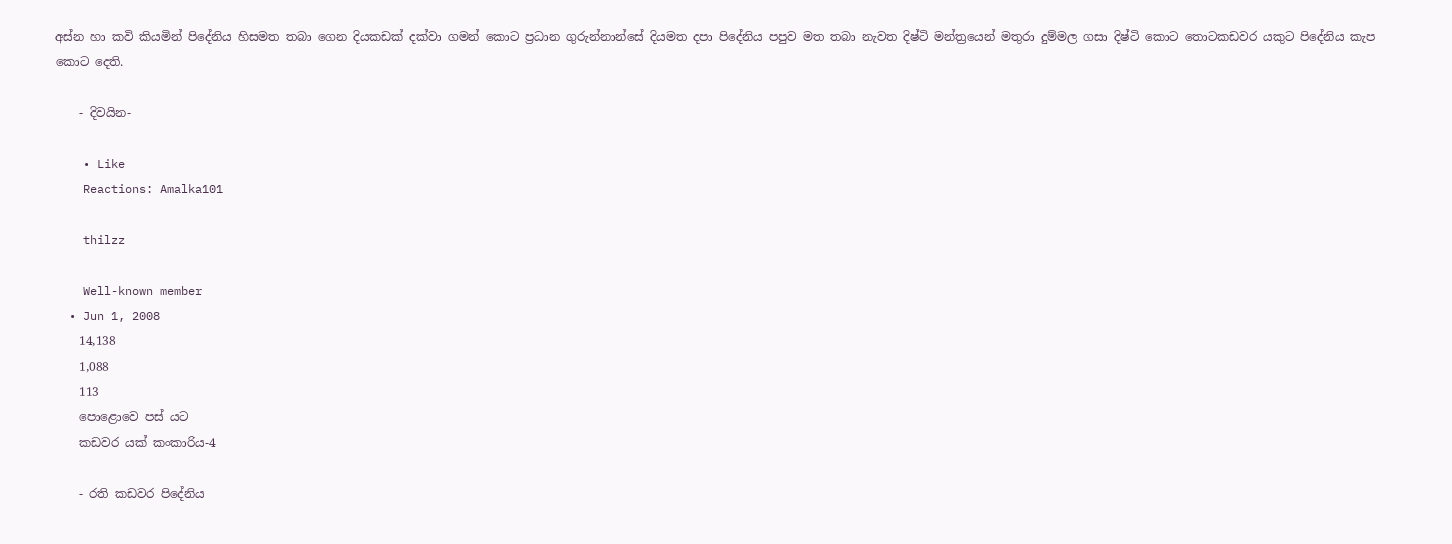අස්‌න හා කවි කියමින් පිදේනිය හිසමත තබා ගෙන දියකඩක්‌ දක්‌වා ගමන් කොට ප්‍රධාන ගුරුන්නාන්සේ දියමත දපා පිදේනිය පපුව මත තබා නැවත දිෂ්ටි මන්ත්‍රයෙන් මතුරා දුම්මල ගසා දිෂ්ටි කොට තොටකඩවර යකුට පිදේනිය කැප කොට දෙති.

    - දිවයින-

    • Like
    Reactions: Amalka101

    thilzz

    Well-known member
  • Jun 1, 2008
    14,138
    1,088
    113
    පොළොවෙ පස් යට
    කඩවර යක්‌ කංකාරිය-4

    - රති කඩවර පිදේනිය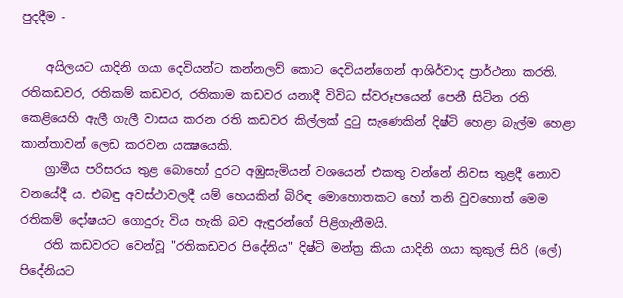පුදදීම -

    අයිලයට යාදිනි ගයා දෙවියන්ට කන්නලව් කොට දෙවියන්ගෙන් ආශිර්වාද ප්‍රාර්ථනා කරති. රතිකඩවර, රතිකම් කඩවර, රතිකාම කඩවර යනාදී විවිධ ස්‌වරූපයෙන් පෙනී සිටින රති කෙළියෙහි ඇලී ගැලී වාසය කරන රති කඩවර කිල්ලක්‌ දුටු සැණෙකින් දිෂ්ටි හෙළා බැල්ම හෙළා කාන්තාවන් ලෙඩ කරවන යක්‍ෂයෙකි.
    ග්‍රාමීය පරිසරය තුළ බොහෝ දුරට අඹුසැමියන් වශයෙන් එකතු වන්නේ නිවස තුළදී නොව වනයේදී ය. එබඳු අවස්‌ථාවලදී යම් හෙයකින් බිරිඳ මොහොතකට හෝ තනි වුවහොත් මෙම රතිකම් දෝෂයට ගොදුරු විය හැකි බව ඇඳුරන්ගේ පිළිගැනීමයි.
    රති කඩවරට වෙන්වූ "රතිකඩවර පිදේනිය" දිෂ්ටි මන්ත්‍ර කියා යාදිනි ගයා කුකුල් සිරි (ලේ) පිදේනියට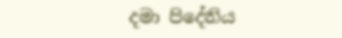දමා පිදේනිය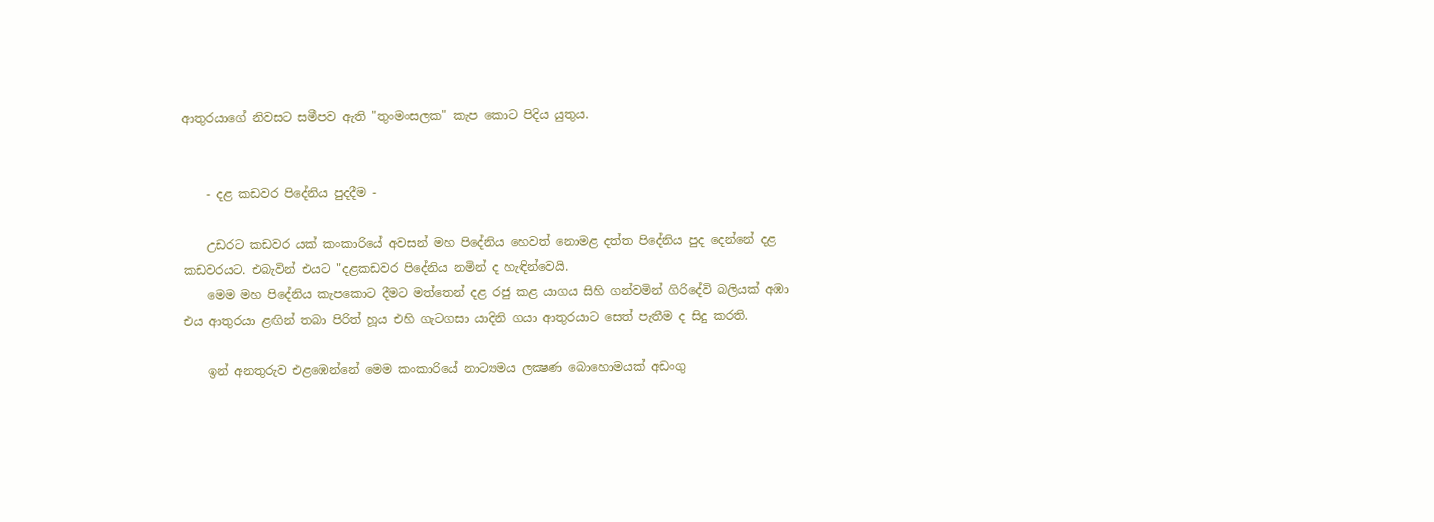ආතුරයාගේ නිවසට සමීපව ඇති "තුංමංසලක" කැප කොට පිදිය යුතුය.


    - දළ කඩවර පිදේනිය පුදදීම -

    උඩරට කඩවර යක්‌ කංකාරියේ අවසන් මහ පිදේනිය හෙවත් නොමළ දත්ත පිදේනිය පුද දෙන්නේ දළ කඩවරයට. එබැවින් එයට "දළකඩවර පිදේනිය නමින් ද හැඳින්වෙයි.
    මෙම මහ පිදේනිය කැපකොට දීමට මත්තෙන් දළ රජු කළ යාගය සිහි ගන්වමින් ගිරිදේවි බලියක්‌ අඹා එය ආතුරයා ළඟින් තබා පිරිත් හූය එහි ගැටගසා යාදිනි ගයා ආතුරයාට සෙත් පැතීම ද සිදු කරති.

    ඉන් අනතුරුව එළඹෙන්නේ මෙම කංකාරියේ නාට්‍යමය ලක්‍ෂණ බොහොමයක්‌ අඩංගු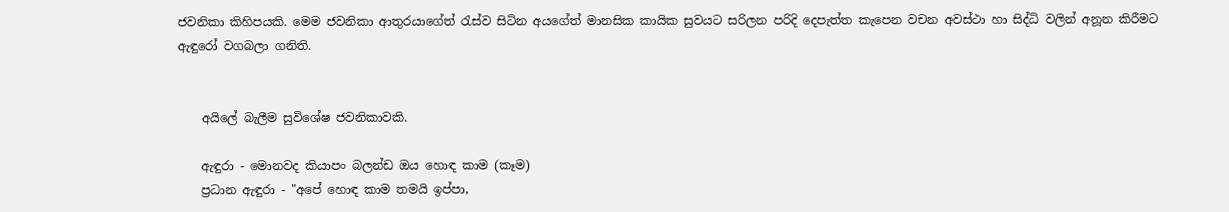ජවනිකා කිහිපයකි. මෙම ජවනිකා ආතුරයාගේත් රැස්‌ව සිටින අයගේත් මානසික කායික සුවයට සරිලන පරිදි දෙපැත්ත කැපෙන වචන අවස්‌ථා හා සිද්ධි වලින් අනූන කිරීමට ඇඳුරෝ වගබලා ගනිති.


    අයිලේ බැලීම සුවිශේෂ ජවනිකාවකි.

    ඇඳුරා - මොනවද කියාපං බලන්ඩ ඔය හොඳ කාම (කෑම)
    ප්‍රධාන ඇඳුරා - "අපේ හොඳ කාම තමයි ඉප්පා,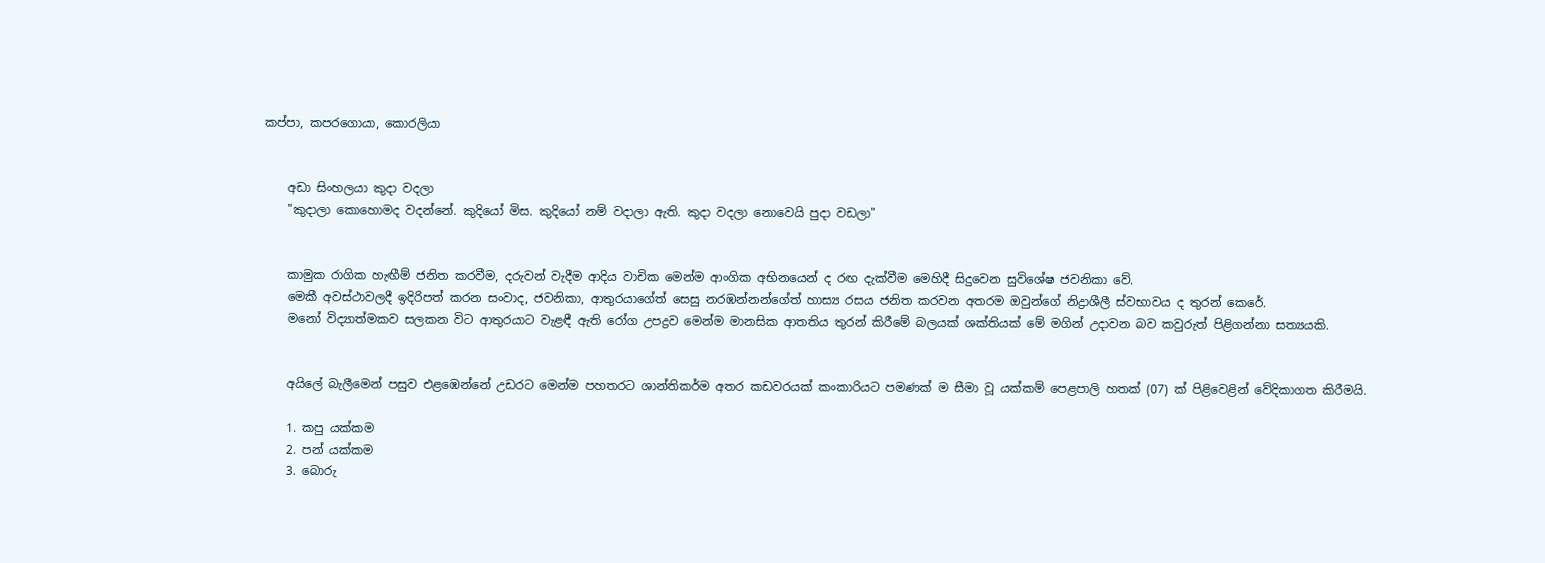කප්පා, කපරගොයා, කොරලියා


    අඩා සිංහලයා කුදා වදලා
    "කුදාලා කොහොමද වදන්නේ. කුදියෝ මිස. කුදියෝ නම් වදාලා ඇති. කුදා වදලා නොවෙයි පුදා වඩලා"


    කාමුක රාගික හැඟීම් ජනිත කරවීම, දරුවන් වැදීම ආදිය වාචික මෙන්ම ආංගික අභිනයෙන් ද රඟ දැක්‌වීම මෙහිදී සිදුවෙන සුවිශේෂ ජවනිකා වේ.
    මෙකී අවස්‌ථාවලදී ඉදිරිපත් කරන සංවාද, ජවනිකා, ආතුරයාගේත් සෙසු නරඹන්නන්ගේත් හාස්‍ය රසය ජනිත කරවන අතරම ඔවුන්ගේ නිද්‍රාශීලී ස්‌වභාවය ද තුරන් කෙරේ.
    මනෝ විද්‍යාත්මකව සලකන විට ආතුරයාට වැළඳී ඇති රෝග උපද්‍රව මෙන්ම මානසික ආතතිය තුරන් කිරීමේ බලයක්‌ ශක්‌තියක්‌ මේ මගින් උදාවන බව කවුරුත් පිළිගන්නා සත්‍යයකි.


    අයිලේ බැලීමෙන් පසුව එළඹෙන්නේ උඩරට මෙන්ම පහතරට ශාන්තිකර්ම අතර කඩවරයක්‌ කංකාරියට පමණක්‌ ම සීමා වූ යක්‌කම් පෙළපාලි හතක්‌ (07) ක්‌ පිළිවෙළින් වේදිකාගත කිරීමයි.

    1. කපු යක්‌කම
    2. පන් යක්‌කම
    3. බොරු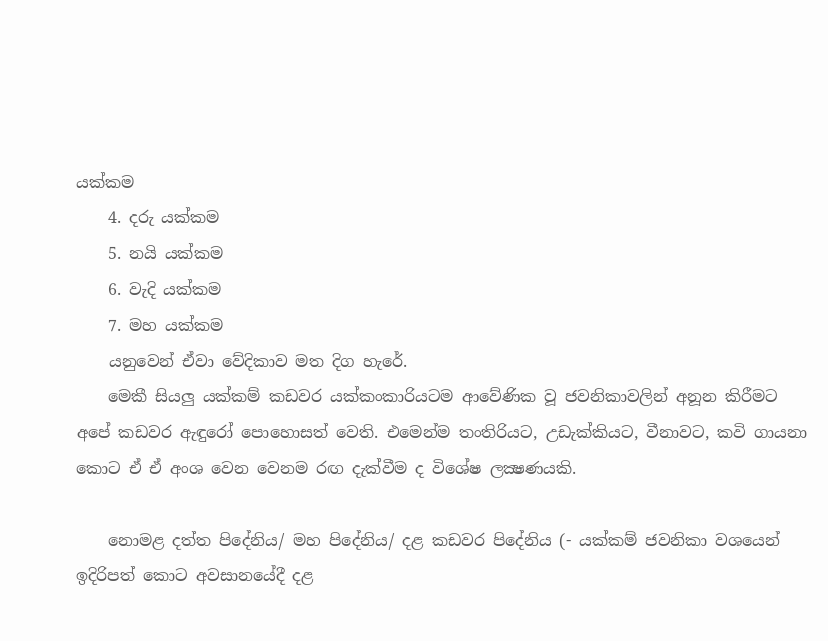යක්‌කම
    4. දරු යක්‌කම
    5. නයි යක්‌කම
    6. වැදි යක්‌කම
    7. මහ යක්‌කම
    යනුවෙන් ඒවා වේදිකාව මත දිග හැරේ.
    මෙකී සියලු යක්‌කම් කඩවර යක්‌කංකාරියටම ආවේණික වූ ජවනිකාවලින් අනූන කිරීමට අපේ කඩවර ඇඳුරෝ පොහොසත් වෙති. එමෙන්ම තංතිරියට, උඩැක්‌කියට, වීනාවට, කවි ගායනා කොට ඒ ඒ අංශ වෙන වෙනම රඟ දැක්‌වීම ද විශේෂ ලක්‍ෂණයකි.

    නොමළ දත්ත පිදේනිය/ මහ පිදේනිය/ දළ කඩවර පිදේනිය (- යක්‌කම් ජවනිකා වශයෙන් ඉදිරිපත් කොට අවසානයේදී දළ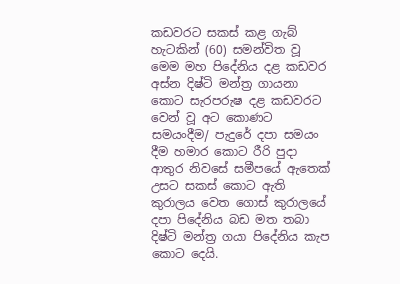කඩවරට සකස්‌ කළ ගැබ් හැටකින් (60) සමන්විත වූ මෙම මහ පිදේනිය දළ කඩවර අස්‌න දිෂ්ටි මන්ත්‍ර ගායනා කොට සැරපරුෂ දළ කඩවරට වෙන් වූ අට කොණට සමයංදීම/ පැදුරේ දපා සමයං දීම හමාර කොට රීරි පුදා ආතුර නිවසේ සමීපයේ ඇතෙක්‌ උසට සකස්‌ කොට ඇති කුරාලය වෙත ගොස්‌ කුරාලයේ දපා පිදේනිය බඩ මත තබා දිෂ්ටි මන්ත්‍ර ගයා පිදේනිය කැප කොට දෙයි.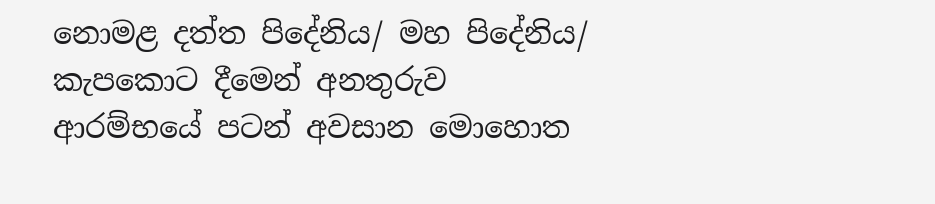නොමළ දත්ත පිදේනිය/ මහ පිදේනිය/ කැපකොට දීමෙන් අනතුරුව ආරම්භයේ පටන් අවසාන මොහොත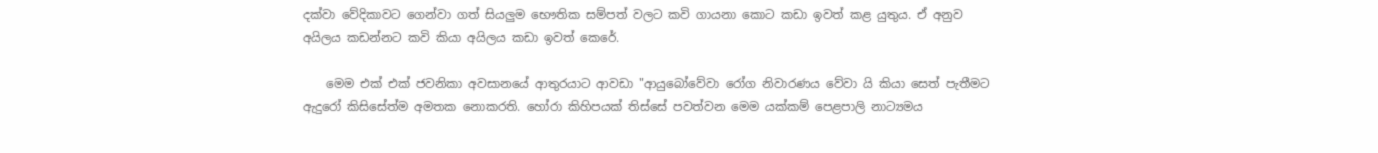දක්‌වා වේදිකාවට ගෙන්වා ගත් සියලුම භෞතික සම්පත් වලට කවි ගායනා කොට කඩා ඉවත් කළ යුතුය. ඒ අනුව අයිලය කඩන්නට කවි කියා අයිලය කඩා ඉවත් කෙරේ.

    මෙම එක්‌ එක්‌ ජවනිකා අවසානයේ ආතුරයාට ආවඩා "ආයුබෝවේවා රෝග නිවාරණය වේවා යි කියා සෙත් පැතීමට ඇදුරෝ කිසිසේත්ම අමතක නොකරති. හෝරා කිහිපයක්‌ තිස්‌සේ පවත්වන මෙම යක්‌කම් පෙළපාලි නාට්‍යමය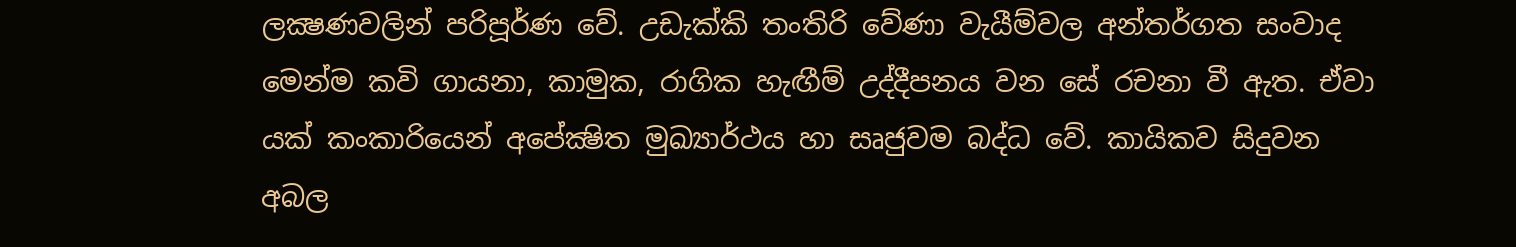ලක්‍ෂණවලින් පරිපූර්ණ වේ. උඩැක්‌කි තංතිරි වේණා වැයීම්වල අන්තර්ගත සංවාද මෙන්ම කවි ගායනා, කාමුක, රාගික හැඟීම් උද්දීපනය වන සේ රචනා වී ඇත. ඒවා යක්‌ කංකාරියෙන් අපේක්‍ෂිත මුඛ්‍යාර්ථය හා සෘජුවම බද්ධ වේ. කායිකව සිදුවන අබල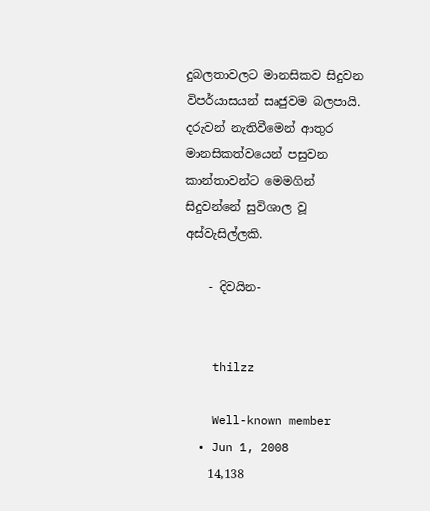දුබලතාවලට මානසිකව සිදුවන විපර්යාසයන් සෘජුවම බලපායි. දරුවන් නැතිවීමෙන් ආතුර මානසිකත්වයෙන් පසුවන කාන්තාවන්ට මෙමගින් සිදුවන්නේ සුවිශාල වූ අස්‌වැසිල්ලකි.

    - දිවයින-


    thilzz

    Well-known member
  • Jun 1, 2008
    14,138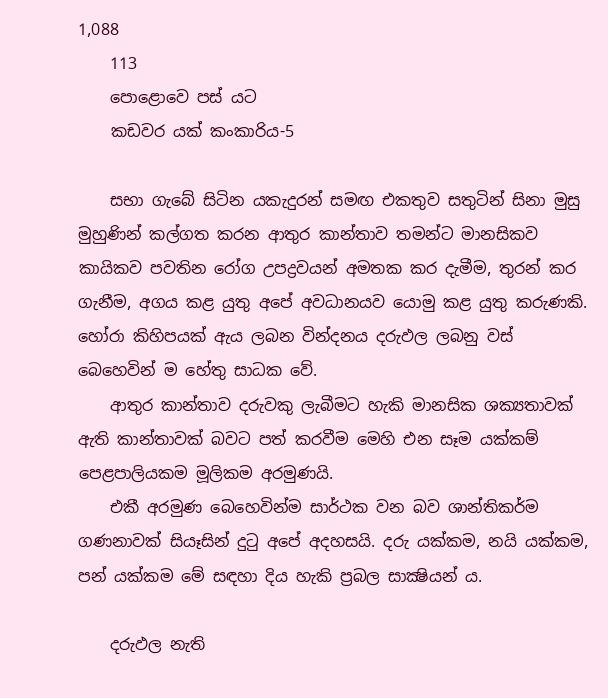1,088
    113
    පොළොවෙ පස් යට
    කඩවර යක්‌ කංකාරිය-5

    සභා ගැබේ සිටින යකැදුරන් සමඟ එකතුව සතුටින් සිනා මුසු මුහුණින් කල්ගත කරන ආතුර කාන්තාව තමන්ට මානසිකව කායිකව පවතින රෝග උපද්‍රවයන් අමතක කර දැමීම, තුරන් කර ගැනීම, අගය කළ යුතු අපේ අවධානයව යොමු කළ යුතු කරුණකි. හෝරා කිහිපයක්‌ ඇය ලබන වින්දනය දරුඵල ලබනු වස්‌ බෙහෙවින් ම හේතු සාධක වේ.
    ආතුර කාන්තාව දරුවකු ලැබීමට හැකි මානසික ශක්‍යතාවක්‌ ඇති කාන්තාවක්‌ බවට පත් කරවීම මෙහි එන සෑම යක්‌කම් පෙළපාලියකම මූලිකම අරමුණයි.
    එකී අරමුණ බෙහෙවින්ම සාර්ථක වන බව ශාන්තිකර්ම ගණනාවක්‌ සියෑසින් දුටු අපේ අදහසයි. දරු යක්‌කම, නයි යක්‌කම, පන් යක්‌කම මේ සඳහා දිය හැකි ප්‍රබල සාක්‍ෂියන් ය.

    දරුඵල නැති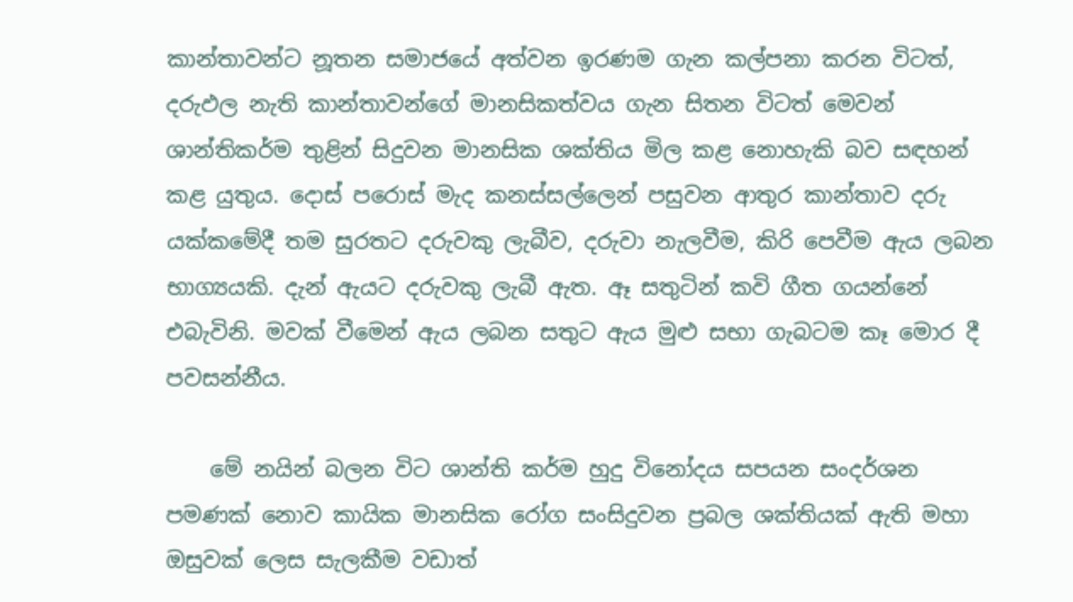කාන්තාවන්ට නූතන සමාජයේ අත්වන ඉරණම ගැන කල්පනා කරන විටත්, දරුඵල නැති කාන්තාවන්ගේ මානසිකත්වය ගැන සිතන විටත් මෙවන් ශාන්තිකර්ම තුළින් සිදුවන මානසික ශක්‌තිය මිල කළ නොහැකි බව සඳහන් කළ යුතුය. දොස්‌ පරොස්‌ මැද කනස්‌සල්ලෙන් පසුවන ආතුර කාන්තාව දරු යක්‌කමේදී තම සුරතට දරුවකු ලැබීව, දරුවා නැලවීම, කිරි පෙවීම ඇය ලබන භාග්‍යයකි. දැන් ඇයට දරුවකු ලැබී ඇත. ඈ සතුටින් කවි ගීත ගයන්නේ එබැවිනි. මවක්‌ වීමෙන් ඇය ලබන සතුට ඇය මුළු සභා ගැබටම කෑ මොර දී පවසන්නීය.

    මේ නයින් බලන විට ශාන්ති කර්ම හුදු විනෝදය සපයන සංදර්ශන පමණක්‌ නොව කායික මානසික රෝග සංසිදුවන ප්‍රබල ශක්‌තියක්‌ ඇති මහා ඔසුවක්‌ ලෙස සැලකීම වඩාත්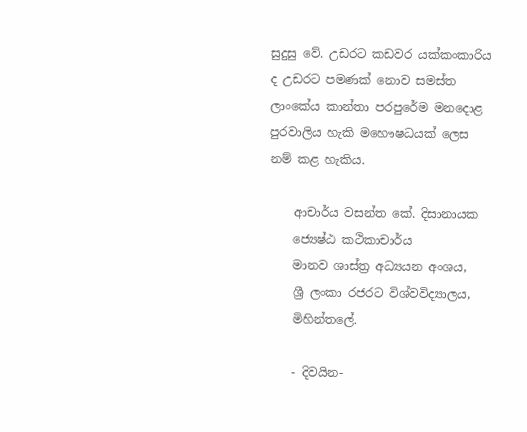සුදුසු වේ. උඩරට කඩවර යක්‌කංකාරිය ද උඩරට පමණක්‌ නොව සමස්‌ත ලාංකේය කාන්තා පරපුරේම මනදොළ පුරවාලිය හැකි මහෞෂධයක්‌ ලෙස නම් කළ හැකිය.

    ආචාර්ය වසන්ත කේ. දිසානායක
    ජ්‍යෙෂ්ඨ කථිකාචාර්ය
    මානව ශාස්‌ත්‍ර අධ්‍යයන අංශය,
    ශ්‍රී ලංකා රජරට විශ්වවිද්‍යාලය,
    මිහින්තලේ.

    - දිවයින-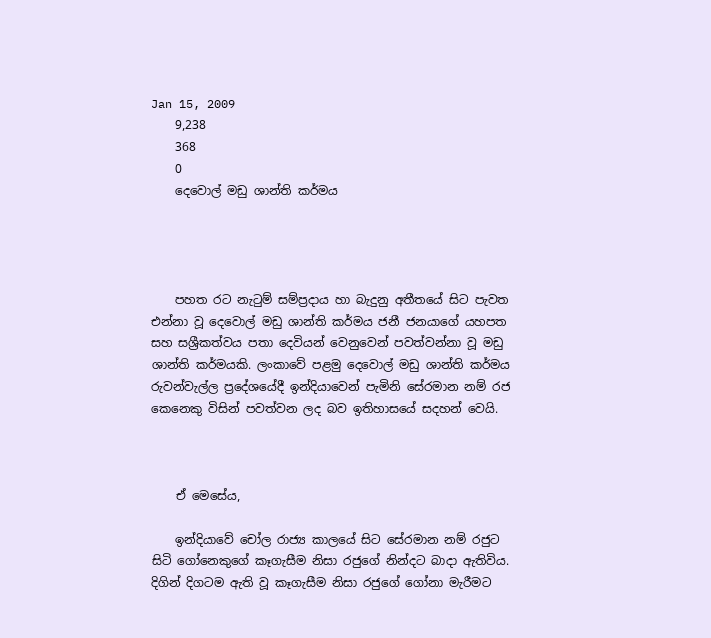Jan 15, 2009
    9,238
    368
    0
    දෙවොල් මඩු ශාන්ති කර්මය




    පහත රට නැටුම් සම්ප්‍රදාය හා බැදුනු අතීතයේ සිට පැවත එන්නා වූ දෙවොල් මඩු ශාන්ති කර්මය ජනී ජනයාගේ යහපත සහ සශ්‍රීකත්වය පතා දෙවියන් වෙනුවෙන් පවත්වන්නා වූ මඩු ශාන්ති කර්මයකි. ලංකාවේ පළමු දෙවොල් මඩු ශාන්ති කර්මය රුවන්වැල්ල ප්‍රදේශයේදී ඉන්දියාවෙන් පැමිනි සේරමාන නම් රජ කෙනෙකු විසින් පවත්වන ලද බව ඉතිහාසයේ සදහන් වෙයි.



    ඒ මෙසේය,

    ඉන්දියාවේ චෝල රාජ්‍ය කාලයේ සිට සේරමාන නම් රජුට සිටි ගෝනෙකුගේ කෑගැසීම නිසා රජුගේ නින්දට බාදා ඇතිවිය. දිගින් දිගටම ඇති වූ කෑගැසීම නිසා රජුගේ ගෝනා මැරීමට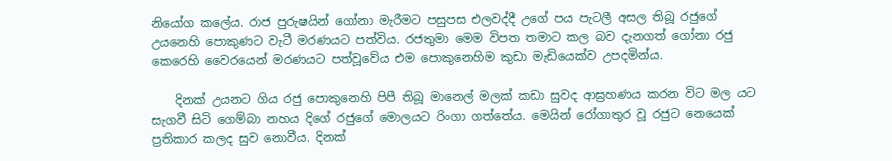නියෝග කලේය. රාජ පුරුෂයින් ගෝනා මැරීමට පසුපස එලවද්දී උගේ පය පැටලී අසල තිබූ රජුගේ උයනෙහි පොකුණට වැටී මරණයට පත්විය. රජතුමා මෙම විපත තමාට කල බව දැනගත් ගෝනා රජු කෙරෙහි වෛරයෙන් මරණයට පත්වූවේය එම පොකුනෙහිම කුඩා මැඩියෙක්ව උපදමින්ය.

    දිනක් උයනට ගිය රජු පොකුනෙහි පිපී තිබූ මානෙල් මලක් කඩා සුවද ආඝ්‍රහණය කරන විට මල යට සැගවී සිටි ගෙම්බා නහය දිගේ රජුගේ මොලයට රිංගා ගත්තේය. මෙයින් රෝගාතුර වූ රජුට නෙයෙක් ප්‍රතිකාර කලද සුව නොවීය. දිනක්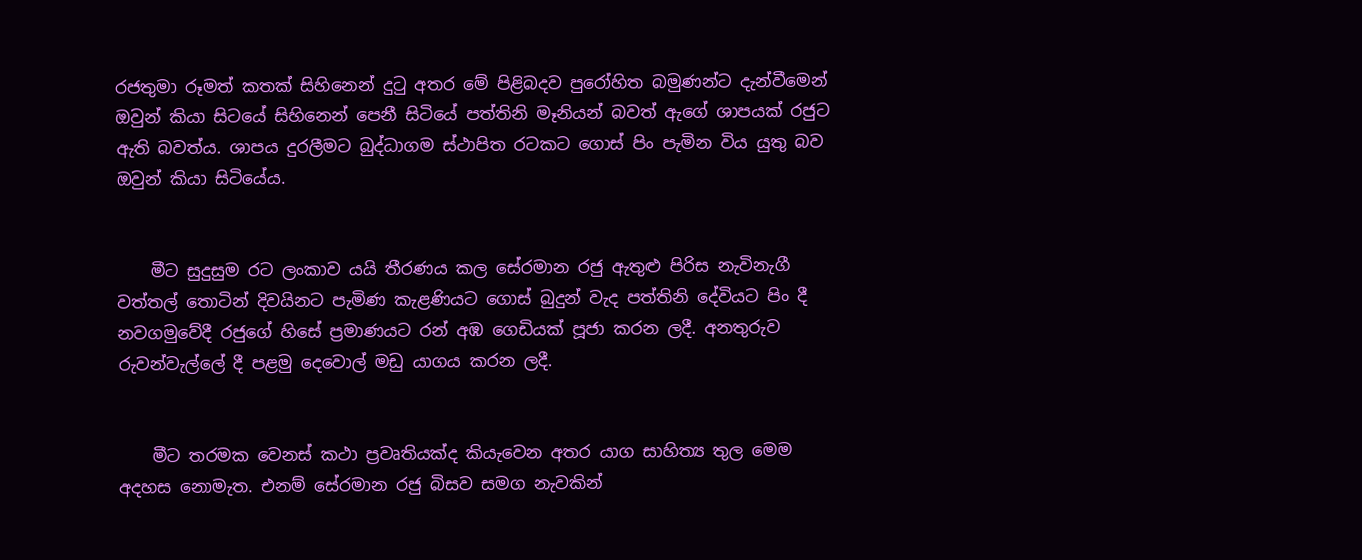රජතුමා රූමත් කතක් සිහිනෙන් දුටු අතර මේ පිළිබදව පුරෝහිත බමුණන්ට දැන්වීමෙන් ඔවුන් කියා සිටයේ සිහිනෙන් පෙනී සිටියේ පත්තිනි මෑනියන් බවත් ඇගේ ශාපයක් රජුට ඇති බවත්ය. ශාපය දුරලීමට බුද්ධාගම ස්ථාපිත රටකට ගොස් පිං පැමින විය යුතු බව ඔවුන් කියා සිටියේය.


    මීට සුදුසුම රට ලංකාව යයි තීරණය කල සේරමාන රජු ඇතුළු පිරිස නැවිනැගී වත්තල් තොටින් දිවයිනට පැමිණ කැළණියට ගොස් බුදුන් වැද පත්තිනි දේවියට පිං දී නවගමුවේදී රජුගේ හිසේ ප්‍රමාණයට රන් අඹ ගෙඩියක් පූජා කරන ලදී. අනතුරුව රුවන්වැල්ලේ දී පළමු දෙවොල් මඩු යාගය කරන ලදී.


    මීට තරමක වෙනස් කථා ප්‍රවෘතියක්ද කියැවෙන අතර යාග සාහිත්‍ය තුල මෙම අදහස නොමැත. එනම් සේරමාන රජු බිසව සමග නැවකින්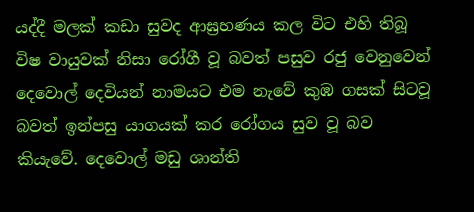යද්දී මලක් කඩා සුවද ආඝ්‍රහණය කල විට එහි තිබූ විෂ වායුවක් නිසා රෝගී වූ බවත් පසුව රජු වෙනුවෙන් දෙවොල් දෙවියන් නාමයට එම නැවේ කුඹ ගසක් සිටවූ බවත් ඉන්පසු යාගයක් කර රෝගය සුව වූ බව කියැවේ. දෙවොල් මඩු ශාන්ති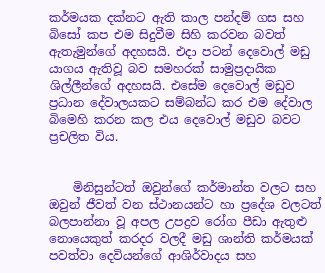කර්මයක දක්නට ඇති කාල පන්දම් ගස සහ බිසෝ කප එම සිදුවීම සිහි කරවන බවත් ඇතැමුන්ගේ අදහසයි. එදා පටන් දෙවොල් මඩු යාගය ඇතිවූ බව සමහරක් සාමුප්‍රදායික ශිල්ලීන්ගේ අදහසයි. එසේම දෙවොල් මඩුව ප්‍රධාන දේවාලයකට සම්බන්ධ කර එම දේවාල බිමෙහි කරන කල එය දෙවොල් මඩුව බවට ප්‍රචලිත විය.


    මිනිසුන්ටත් ඔවුන්ගේ කර්මාන්ත වලට සහ ඔවුන් ජීවත් වන ස්ථානයන්ට හා ප්‍රදේශ වලටත් බලපාන්නා වූ අපල උපද්‍රව රෝග පීඩා ඇතුළු නොයෙකුත් කරදර වලදී මඩු ශාන්ති කර්මයක් පවත්වා දෙවියන්ගේ ආශිර්වාදය සහ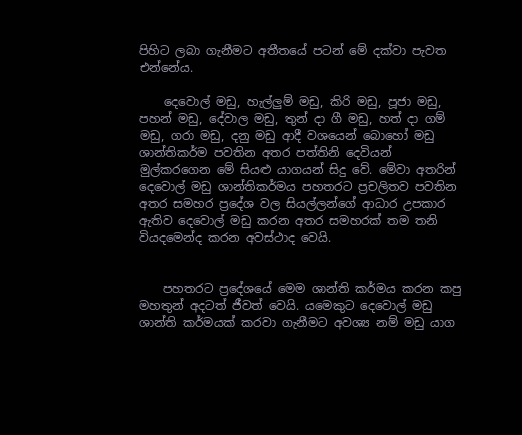පිහිට ලබා ගැනීමට අතීතයේ පටන් මේ දක්වා පැවත එන්නේය.

    දෙවොල් මඩු, හැල්ලුම් මඩු, කිරි මඩු, පූජා මඩු, පහන් මඩු, දේවාල මඩු, තුන් දා ගී මඩු, හත් දා ගම් මඩු, ගරා මඩු, දනු මඩු ආදී වශයෙන් බොහෝ මඩු ශාන්තිකර්ම පවතින අතර පත්තිනි දෙවියන් මුල්කරගෙන මේ සියළු යාගයන් සිදු වේ. මේවා අතරින් දෙවොල් මඩු ශාන්තිකර්මය පහතරට ප්‍රචලිතව පවතින අතර සමහර ප්‍රදේශ වල සියල්ලන්ගේ ආධාර උපකාර ඇතිව දෙවොල් මඩු කරන අතර සමහරක් තම තනි වියදමෙන්ද කරන අවස්ථාද වෙයි.


    පහතරට ප්‍රදේශයේ මෙම ශාන්ති කර්මය කරන කපු මහතුන් අදටත් ජීවත් වෙයි. යමෙකුට දෙවොල් මඩු ශාන්ති කර්මයක් කරවා ගැනීමට අවශ්‍ය නම් මඩු යාග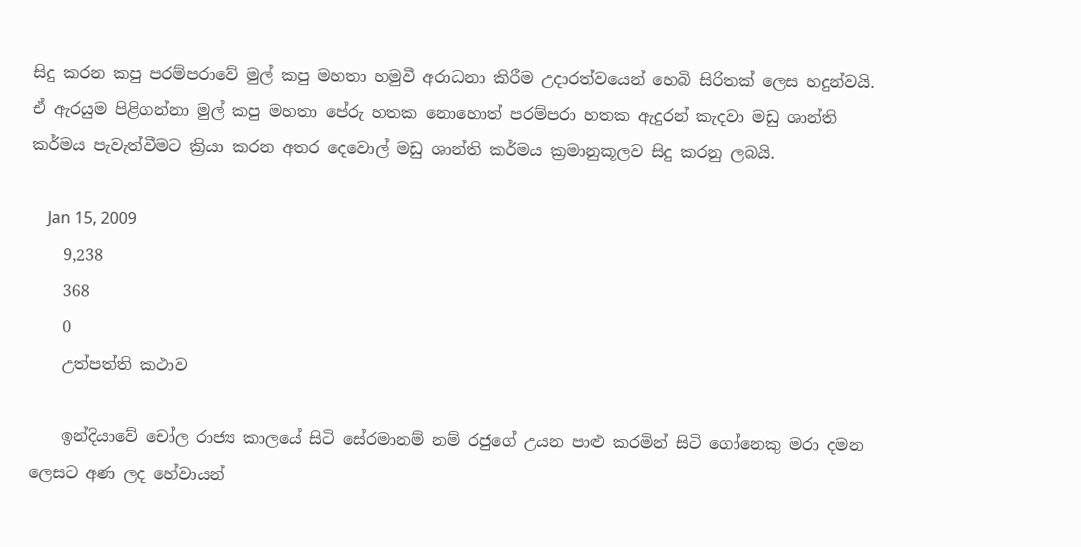සිදු කරන කපු පරම්පරාවේ මුල් කපු මහතා හමුවී අරාධනා කිරීම උදාරත්වයෙන් හෙබි සිරිතක් ලෙස හදුන්වයි. ඒ ඇරයුම පිළිගන්නා මුල් කපු මහතා පේරු හතක නොහොත් පරම්පරා හතක ඇදුරන් කැදවා මඩු ශාන්ති කර්මය පැවැත්වීමට ක්‍රියා කරන අතර දෙවොල් මඩු ශාන්ති කර්මය ක්‍රමානුකූලව සිදු කරනු ලබයි.

    Jan 15, 2009
    9,238
    368
    0
    උත්පත්ති කථාව

    ඉන්දියාවේ චෝල රාජ්‍ය කාලයේ සිටි සේරමානම් නම් රජුගේ උයන පාළු කරමින් සිටි ගෝනෙකු මරා දමන ලෙසට අණ ලද හේවායන්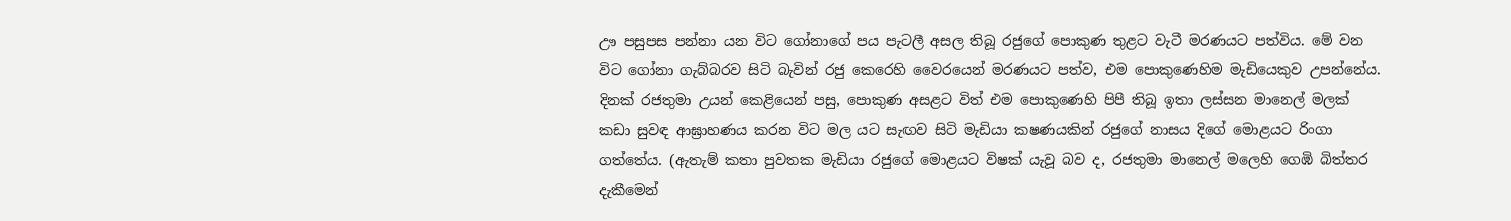ඌ පසුපස පන්නා යන විට ගෝනාගේ පය පැටලී අසල තිබූ රජුගේ පොකුණ තුළට වැටී මරණයට පත්විය. මේ වන විට ගෝනා ගැබ්බරව සිටි බැවින් රජු කෙරෙහි වෛරයෙන් මරණයට පත්ව, එම පොකුණෙහිම මැඩියෙකුව උපන්නේය. දිනක් රජතුමා උයන් කෙළියෙන් පසු, පොකුණ අසළට විත් එම පොකුණෙහි පිපී තිබූ ඉතා ලස්සන මානෙල් මලක් කඩා සුවඳ ආඝ්‍රාහණය කරන විට මල යට සැඟව සිටි මැඩියා ක‍ෂණයකින් රජුගේ නාසය දිගේ මොළයට රිංගා ගත්තේය. (ඇතැම් කතා පුවතක මැඩියා රජුගේ මොළයට විෂක් යැවූ බව ද, රජතුමා මානෙල් මලෙහි ගෙඹි බිත්තර දැකීමෙන්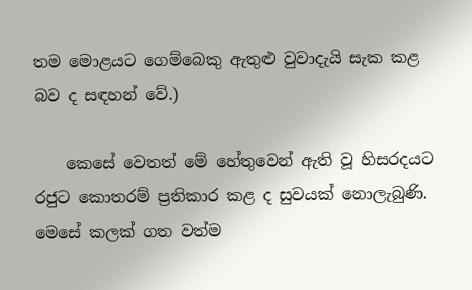තම මොළයට ගෙම්බෙකු ඇතුළු වුවාදැයි සැක කළ බව ද සඳහන් වේ.)

    කෙසේ වෙතත් මේ හේතුවෙන් ඇති වූ හිසරදයට රජුට කොතරම් ප්‍රතිකාර කළ ද සුවයක් නොලැබුණි. මෙසේ කලක් ගත වත්ම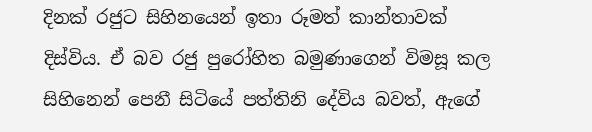දිනක් රජුට සිහිනයෙන් ඉතා රූමත් කාන්තාවක් දිස්විය. ඒ බව රජු පුරෝහිත බමුණාගෙන් විමසූ කල සිහිනෙන් පෙනී සිටියේ පත්තිනි දේවිය බවත්, ඇගේ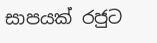සාපයක් රජුට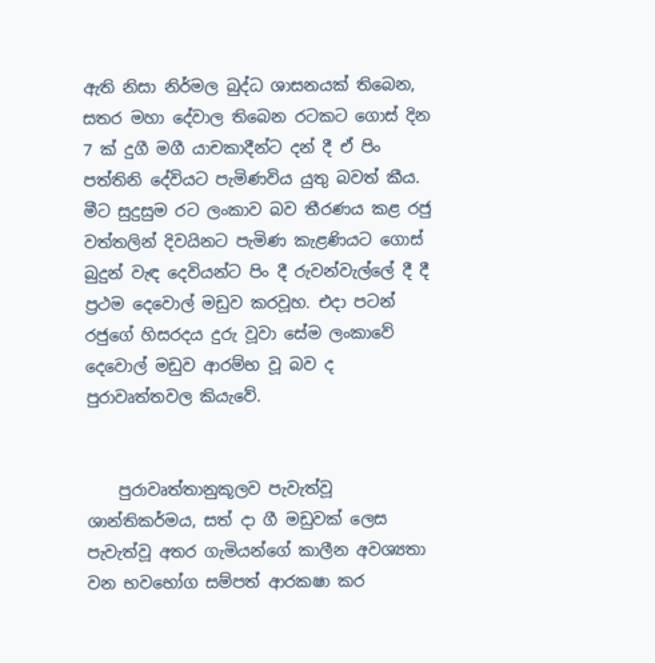ඇති නිසා නිර්මල බුද්ධ ශාසනයක් තිබෙන, සතර මහා දේවාල ති‍බෙන රටකට ගොස් දින 7 ක් දුගී මගී යාචකාදීන්ට දන් දී ඒ පිං පත්තිනි දේවියට පැමිණවිය යුතු බවත් කීය. මීට සුදුසුම රට ලංකාව බව තීරණය කළ රජු වත්තලින් දිවයිනට පැමිණ කැළණියට ගොස් බුදුන් වැඳ දෙවියන්ට පිං දී රුවන්වැල්ලේ දී දී ප්‍රථම දෙවොල් මඩුව කරවූහ. එදා පටන් රජුගේ හිසරදය දුරු වූවා සේම ලංකාවේ දෙවොල් මඩුව ආරම්භ වූ බව ද පුරාවෘත්තවල කියැවේ.


    පුරාවෘත්තානුකූලව පැවැත්වූ ශාන්තිකර්මය, සත් දා ගී මඩුවක් ලෙස පැවැත්වූ අතර ගැමියන්ගේ කාලීන අවශ්‍යතා වන භවභෝග සම්පත් ආරක‍ෂා කර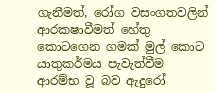ගැනීමත්, රෝග වසංගතවලින් ආරක‍ෂාවීමත් හේතු කොටගෙන ගමක් මුල් කොට යාතුකර්මය පැවැත්වීම ආරම්භ වූ බව ඇදුරෝ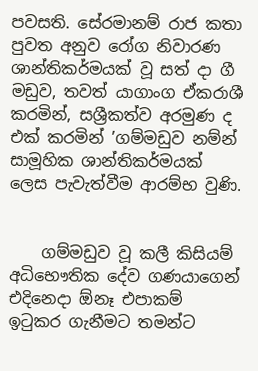පවසති. සේරමානම් රාජ කතා පුවත අනුව රෝග නිවාරණ ශාන්තිකර්මයක් වූ සත් දා ගී මඩුව, තවත් යාගාංග ඒකරාශී කරමින්, සශ්‍රීකත්ව අරමුණ ද එක් කරමින් ’ගම්මඩුව නම්න් සාමූහික ශාන්තිකර්මයක් ලෙස පැවැත්වීම ආරම්භ වුණි.


    ගම්මඩුව වූ කලී කිසියම් අධිභෞතික දේව ගණයාගෙන් එදිනෙදා ඕනෑ එපාකම් ඉටුකර ගැනීමට තමන්ට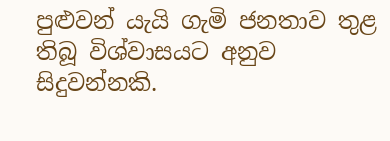පුළුවන් යැයි ගැමි ජනතාව තුළ තිබූ විශ්වාසයට අනුව සිදුවන්නකි.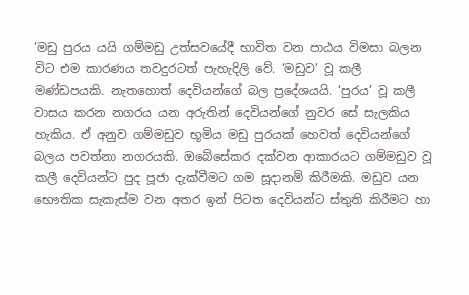’මඩු පුරය යයි ගම්මඩු උත්සවයේදී භාවිත වන පාඨය විමසා බලන විට එම කාරණය තවදුරටත් පැහැදිලි වේ. ‘මඩුව’ වූ කලී මණ්ඩපයකි. නැතහොත් දෙවියන්ගේ බල ප්‍රදේශයයි. ‘පුරය’ වූ කලී වාසය කරන නගරය යන අරුතින් දෙවියන්ගේ නුවර සේ සැලකිය හැකිය. ඒ අනුව ගම්මඩුව භූමිය මඩු පුරයක් හෙවත් දෙවියන්ගේ බලය පවත්නා නගරයකි. ඔබේසේකර දක්වන ආකාරයට ගම්මඩුව වූ කලී දෙවියන්ට පුද පූජා දැක්වීමට ගම සූදානම් කිරීමකි. මඩුව යන භෞතික සැකැස්ම වන අතර ඉන් පිටත දෙවියන්ට ස්තුති කිරීමට හා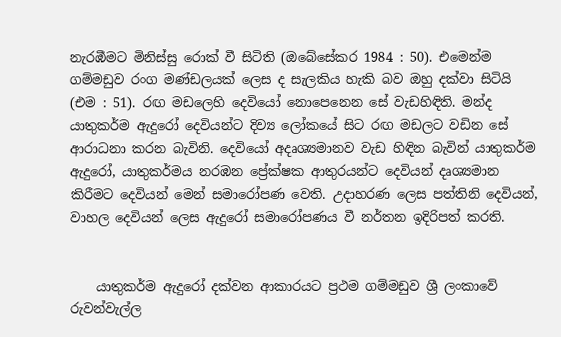නැරඹීමට මිනිස්සු රොක් වී සිටිති (ඔබේසේකර 1984 : 50). එමෙන්ම ගම්මඩුව රංග මණ්ඩලයක් ලෙස ද සැලකිය හැකි බව ඔහු දක්වා සිටියි (එම : 51). රඟ මඩලෙහි දෙවියෝ නොපෙනෙන සේ වැඩහිඳිති. මන්ද යාතුකර්ම ඇදුරෝ දෙවියන්ට දිව්‍ය ලෝකයේ සිට රඟ මඩලට වඩින සේ ආරාධනා කරන බැවිනි. දෙවියෝ අදෘශ්‍යමානව වැඩ හිඳින බැවින් යාතුකර්ම ඇදුරෝ, යාතුකර්මය නරඹන ප්‍රේක්ෂක ආතුරයන්ට දෙවියන් දෘශ්‍යමාන කිරීමට දෙවියන් මෙන් සමාරෝපණ වෙති. උදාහරණ ලෙස පත්තිනි දෙවියන්, වාහල දෙවියන් ලෙස ඇදුරෝ සමාරෝපණය වී නර්තන ඉදිරිපත් කරති.


    යාතුකර්ම ඇදුරෝ දක්වන ආකාරයට ප්‍රථම ගම්මඩුව ශ්‍රී ලංකාවේ රුවන්වැල්ල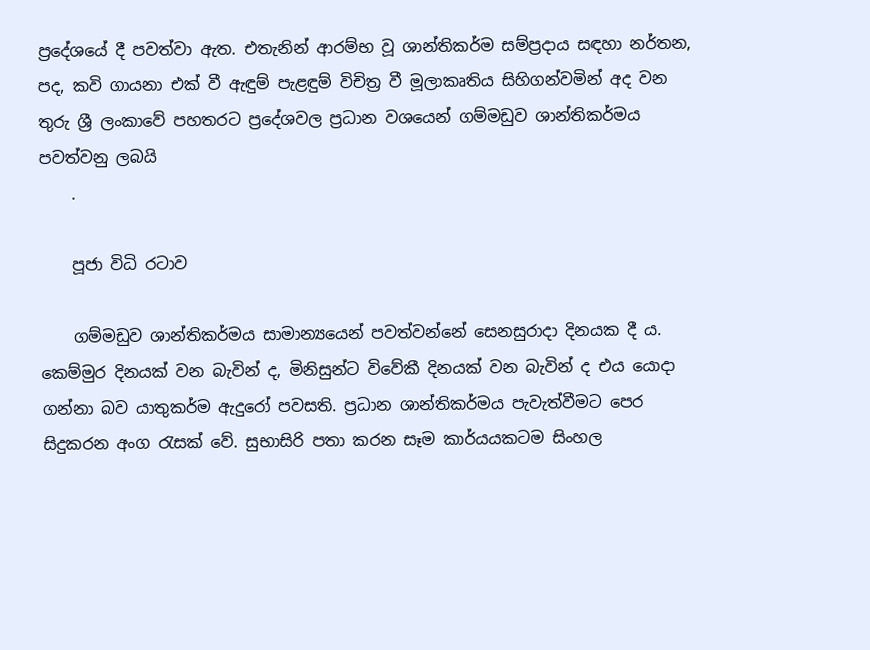ප්‍රදේශයේ දී පවත්වා ඇත. එතැනින් ආරම්භ වූ ශාන්තිකර්ම සම්ප්‍රදාය සඳහා නර්තන, පද, කවි ගායනා එක් වී ඇඳුම් පැළඳුම් විචිත්‍ර වී මූලාකෘතිය සිහිගන්වමින් අද වන තුරු ශ්‍රී ලංකාවේ පහතරට ප්‍රදේශවල ප්‍රධාන වශයෙන් ගම්මඩුව ශාන්තිකර්මය පවත්වනු ලබයි
    .

    පූජා විධි රටාව

    ගම්මඩුව ශාන්තිකර්මය සාමාන්‍යයෙන් පවත්වන්නේ සෙනසුරාදා දිනයක දී ය. කෙම්මුර දිනයක් වන බැවින් ද, මිනිසුන්ට විවේකී දිනයක් වන බැවින් ද එය යොදා ගන්නා බව යාතුකර්ම ඇදුරෝ පවසති. ප්‍රධාන ශාන්තිකර්මය පැවැත්වීමට පෙර සිදුකරන අංග රැසක් වේ. සුභාසිරි පතා කරන සෑම කාර්යයකටම සිංහල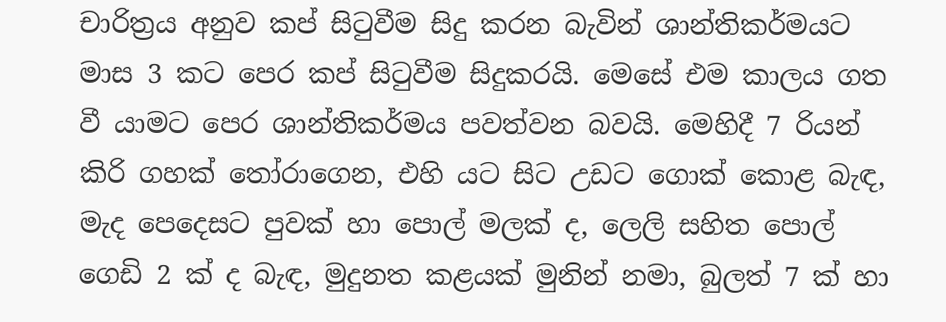චාරිත්‍රය අනුව කප් සිටුවීම සිදු කරන බැවින් ශාන්තිකර්මයට මාස 3 කට පෙර කප් සිටුවීම සිදුකරයි. මෙසේ එම කාලය ගත වී යාමට පෙර ශාන්තිකර්මය පවත්වන බවයි. මෙහිදී 7 රියන් කිරි ගහක් තෝරාගෙන, එහි යට සිට උඩට ගොක් කොළ බැඳ, මැද පෙදෙසට පුවක් හා පොල් මලක් ද, ලෙලි සහිත පොල් ගෙඩි 2 ක් ද බැඳ, මුදුනත කළයක් මුනින් නමා, බුලත් 7 ක් හා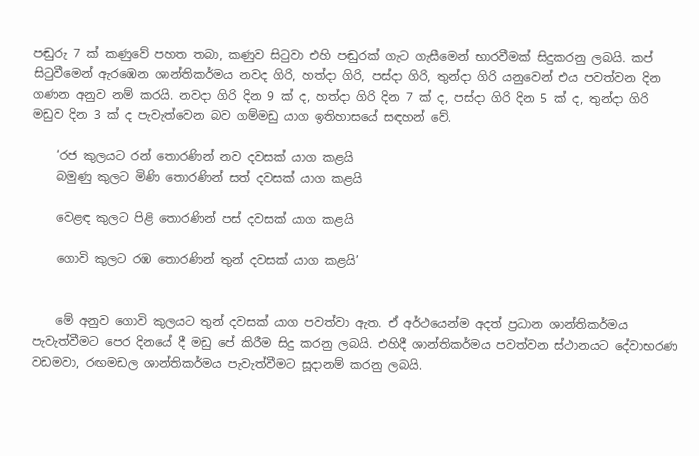පඬුරු 7 ක් කණුවේ පහත තබා, කණුව සිටුවා එහි පඬුරක් ගැට ගැසීමෙන් භාරවීමක් සිදුකරනු ලබයි. කප් සිටුවීමෙන් ඇරඹෙන ශාන්තිකර්මය නවද ගිරි, හත්දා ගිරි, පස්දා ගිරි, තුන්දා ගිරි යනුවෙන් එය පවත්වන දින ගණන අනුව නම් කරයි. නවදා ගිරි දින 9 ක් ද, හත්දා ගිරි දින 7 ක් ද, පස්දා ගිරි දින 5 ක් ද, තුන්දා ගිරි මඩුව දින 3 ක් ද පැවැත්වෙන බව ගම්මඩු යාග ඉතිහාසයේ සඳහන් වේ.

    ‘රජ කුලයට රන් තොරණින් නව දවසක් යාග කළයි
    බමුණු කුලට මිණි තොරණින් සත් දවසක් යාග කළයි

    වෙළඳ කුලට පිළි තොරණින් පස් දවසක් යාග කළයි

    ගොවි කුලට රඹ තොරණින් තුන් දවසක් යාග කළයි’


    මේ අනුව ගොවි කුලයට තුන් දවසක් යාග පවත්වා ඇත. ඒ අර්ථයෙන්ම අදත් ප්‍රධාන ශාන්තිකර්මය පැවැත්වීමට පෙර දිනයේ දී මඩු පේ කිරීම සිදු කරනු ලබයි. එහිදී ශාන්තිකර්මය පවත්වන ස්ථානයට දේවාභරණ වඩමවා, රඟමඩල ශාන්තිකර්මය පැවැත්වීමට සූදානම් කරනු ලබයි.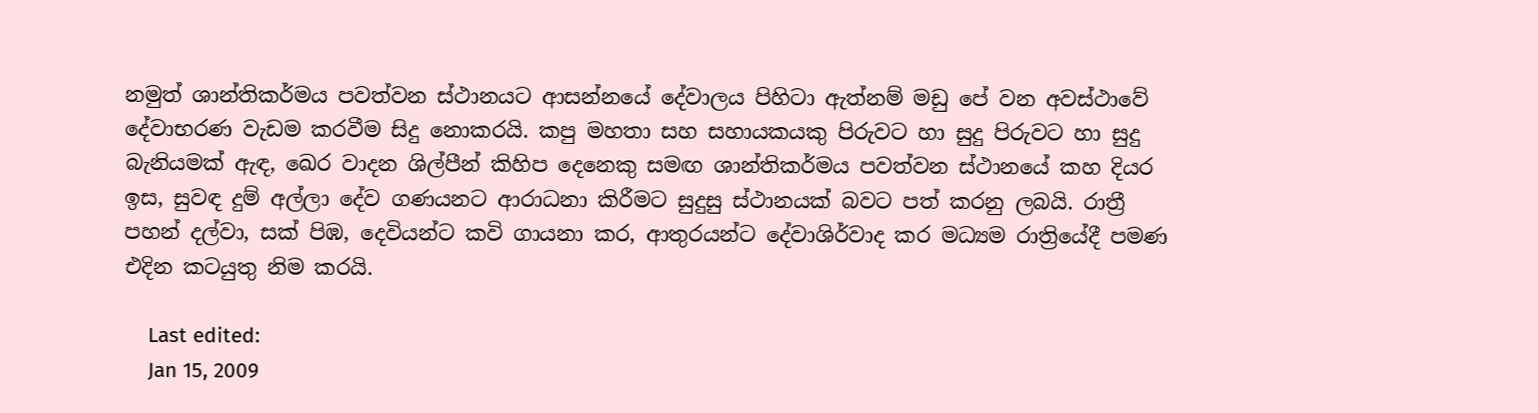නමුත් ශාන්තිකර්මය පවත්වන ස්ථානයට ආසන්නයේ දේවාලය පිහිටා ඇත්නම් මඩු පේ වන අවස්ථාවේ දේවාභරණ වැඩම කරවීම සිදු නොකරයි. කපු මහතා සහ සහායකයකු පිරුවට හා සුදු පිරුවට හා සුදු බැනියමක් ඇඳ, ඛෙර වාදන ශිල්පීන් කිහිප දෙනෙකු සමඟ ශාන්තිකර්මය පවත්වන ස්ථානයේ කහ දියර ඉස, සුවඳ දුම් අල්ලා දේව ගණයනට ආරාධනා කිරීමට සුදුසු ස්ථානයක් බවට පත් කරනු ලබයි. රාත්‍රී පහන් දල්වා, සක් පිඹ, දෙවියන්ට කවි ගායනා කර, ආතුරයන්ට දේවාශිර්වාද කර මධ්‍යම රාත්‍රියේදී පමණ එදින කටයුතු නිම කරයි.

    Last edited:
    Jan 15, 2009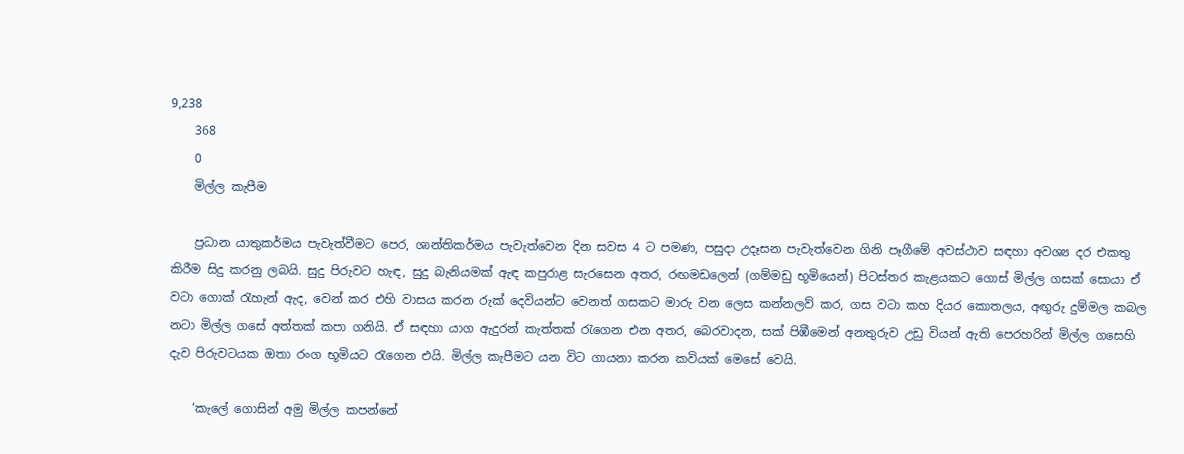9,238
    368
    0
    මිල්ල කැපීම

    ප්‍රධාන යාතුකර්මය පැවැත්වීමට පෙර, ශාන්තිකර්මය පැවැත්වෙන දින සවස 4 ට පමණ, පසුදා උදෑසන පැවැත්වෙන ගිනි පෑගීමේ අවස්ථාව සඳහා අවශ්‍ය දර එකතු කිරීම සිදු කරනු ලබයි. සුදු පිරුවට හැඳ, සුදු බැනියමක් ඇඳ කපුරාළ සැරසෙන අතර, රඟමඩලෙන් (ගම්මඩු භූමියෙන්) පිටස්තර කැළයකට ගොස් මිල්ල ගසක් සොයා ඒ වටා ගොක් රැහැන් ඇද, වෙන් කර එහි වාසය කරන රුක් දෙවියන්ට වෙනත් ගසකට මාරු වන ලෙස කන්නලව් කර, ගස වටා කහ දියර කොතලය, අඟුරු දුම්මල කබල නටා මිල්ල ගසේ අත්තක් කපා ගනියි. ඒ සඳහා යාග ඇදුරන් කැත්තක් රැගෙන එන අතර, බෙරවාදන, සක් පිඹීමෙන් අනතුරුව උඩු වියන් ඇති පෙරහරින් මිල්ල ගසෙහි දැව පිරුවටයක ඔතා රංග භූමියට රැගෙන එයි. මිල්ල කැපීමට යන විට ගායනා කරන කවියක් මෙසේ වෙයි.

    ‘කැලේ ගොසින් අමු මිල්ල කපන්නේ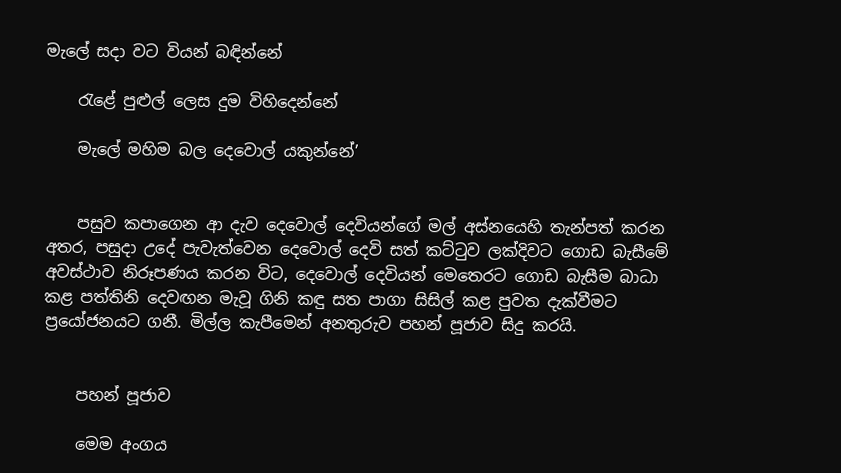මැලේ සදා වට වියන් බඳින්නේ

    රැළේ පුළුල් ලෙස දුම විහිදෙන්නේ

    මැලේ මහිම බල දෙවොල් යකුන්නේ’


    පසුව කපාගෙන ආ දැව දෙවොල් දෙවියන්ගේ මල් අස්නයෙහි තැන්පත් කරන අතර, පසුදා උදේ පැවැත්වෙන දෙවොල් දෙවි සත් කට්ටුව ලක්දිවට ගොඩ බැසීමේ අවස්ථාව නිරූපණය කරන විට, දෙවොල් දෙවියන් මෙතෙරට ගොඩ බැසීම බාධා කළ පත්තිනි දෙවඟන මැවූ ගිනි කඳු සත පාගා සිසිල් කළ පුවත දැක්වීමට ප්‍රයෝජනයට ගනී. මිල්ල කැපීමෙන් අනතුරුව පහන් පූජාව සිදු කරයි.


    පහන් පූජාව

    මෙම අංගය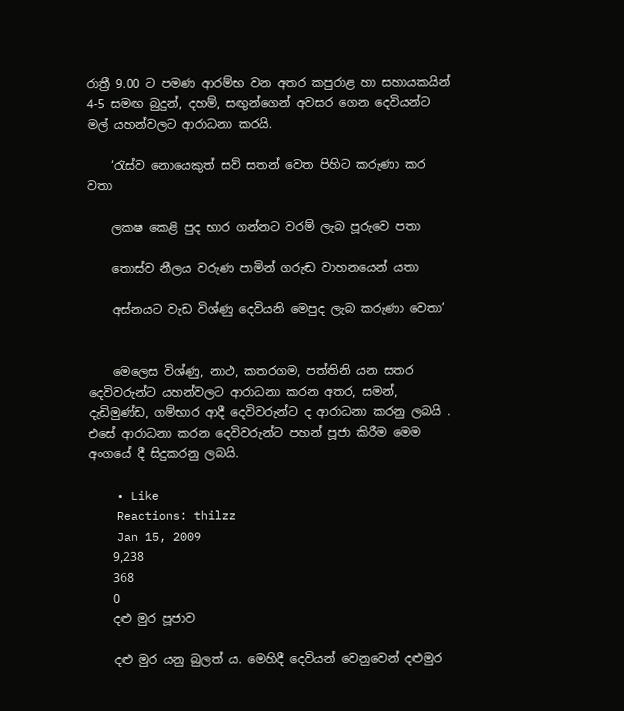රාත්‍රී 9.00 ට පමණ ආරම්භ වන අතර කපුරාළ හා සහායකයින් 4-5 සමඟ බුදුන්, දහම්, සඟුන්ගෙන් අවසර ගෙන දෙවියන්ට මල් යහන්වලට ආරාධනා කරයි.

    ‘රැස්ව නොයෙකුත් සව් සතන් වෙත පිහිට කරුණා කර වතා

    ලක‍ෂ කෙළි පුද භාර ගන්නට වරම් ලැබ පූරුවෙ පතා

    තොස්ව නීලය වරුණ පාමින් ගරුඬ වාහනයෙන් යතා

    අස්නයට වැඩ විශ්ණු දෙවියනි මෙපුද ලැබ කරුණා වෙතා’


    මෙලෙස විශ්ණු, නාථ, කතරගම, පත්තිනි යන සතර දෙවිවරුන්ට යහන්වලට ආරාධනා කරන අතර, සමන්, දැඩිමුණ්ඩ, ගම්භාර ආදී දෙවිවරුන්ට ද ආරාධනා කරනු ලබයි . එසේ ආරාධනා කරන දෙවිවරුන්ට පහන් පූජා කිරීම මෙම අංගයේ දී සිදුකරනු ලබයි.

    • Like
    Reactions: thilzz
    Jan 15, 2009
    9,238
    368
    0
    දළු මුර පූජාව

    දළු මුර යනු බුලත් ය. මෙහිදී දෙවියන් වෙනුවෙන් දළුමුර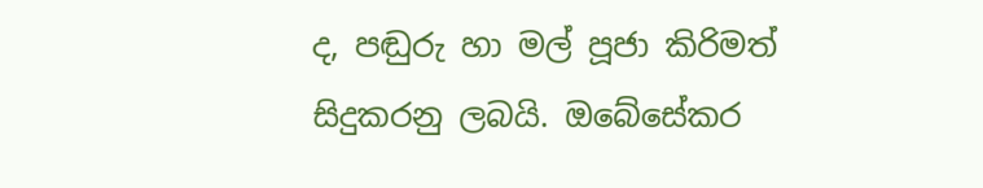ද, පඬුරු හා මල් පූජා කිරිමත් සිදුකරනු ලබයි. ඔබේසේකර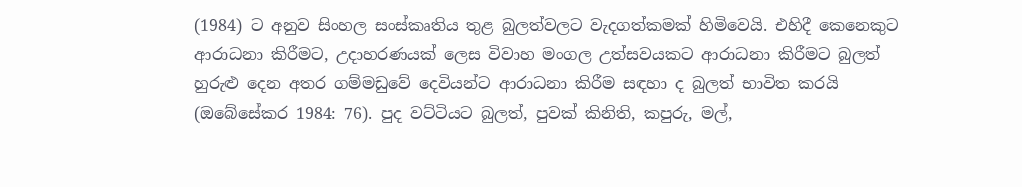(1984) ට අනුව සිංහල සංස්කෘතිය තුළ බුලත්වලට වැදගත්කමක් හිමිවෙයි. එහිදී කෙනෙකුට ආරාධනා කිරීමට, උදාහරණයක් ලෙස විවාහ මංගල උත්සවයකට ආරාධනා කිරීමට බුලත් හුරුළු දෙන අතර ගම්මඩුවේ දෙවියන්ට ආරාධනා කිරීම සඳහා ද බුලත් භාවිත කරයි (ඔබේසේකර 1984: 76). පුද වට්ටියට බුලත්, පුවක් කිනිති, කපුරු, මල්,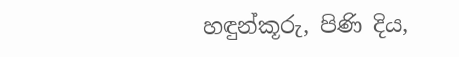හඳුන්කූරු, පිණි දිය,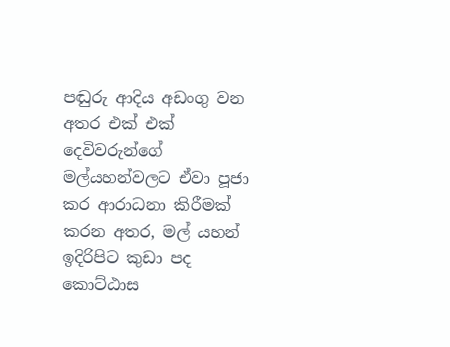පඬුරු ආදිය අඩංගු වන අතර එක් එක් දෙවිවරුන්ගේ මල්යහන්වලට ඒවා පූජා කර ආරාධනා කිරීමක් කරන අතර, මල් යහන් ඉදිරිපිට කුඩා පද කොට්ඨාස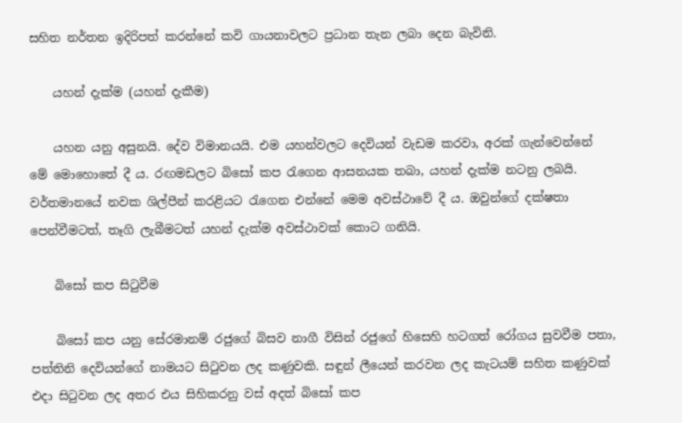සහිත නර්තන ඉදිරිපත් කරන්නේ කවි ගායනාවලට ප්‍රධාන තැන ලබා දෙන බැවිනි.

    යහන් දැක්ම (යහන් දැකීම)

    යහන යනු අසුනයි. දේව විමානයයි. එම යහන්වලට දෙවියන් වැඩම කරවා, අරක් ගැන්වෙන්නේ මේ මොහොතේ දී ය. රඟමඩලට බිසෝ කප රැගෙන ආසනයක තබා, යහන් දැක්ම නටනු ලබයි. වර්තමානයේ නවක ශිල්පීන් කරළියට රැගෙන එන්නේ මෙම අවස්ථාවේ දී ය. ඔවුන්ගේ දක්ෂතා පෙන්වීමටත්, තෑගි ලැබීමටත් යහන් දැක්ම අවස්ථාවක් කොට ගනියි.

    බිසෝ කප සිටුවීම

    බිසෝ කප යනු සේරමානම් රජුගේ බිසව නාගී විසින් රජුගේ හිසෙහි හටගත් රෝගය සුවවීම පතා, පත්තිනි දෙවියන්ගේ නාමයට සිටුවන ලද කණුවකි. සඳුන් ලීයෙන් කරවන ලද කැටයම් සහිත කණුවක් එදා සිටුවන ලද අතර එය සිහිකරනු වස් අදත් බිසෝ කප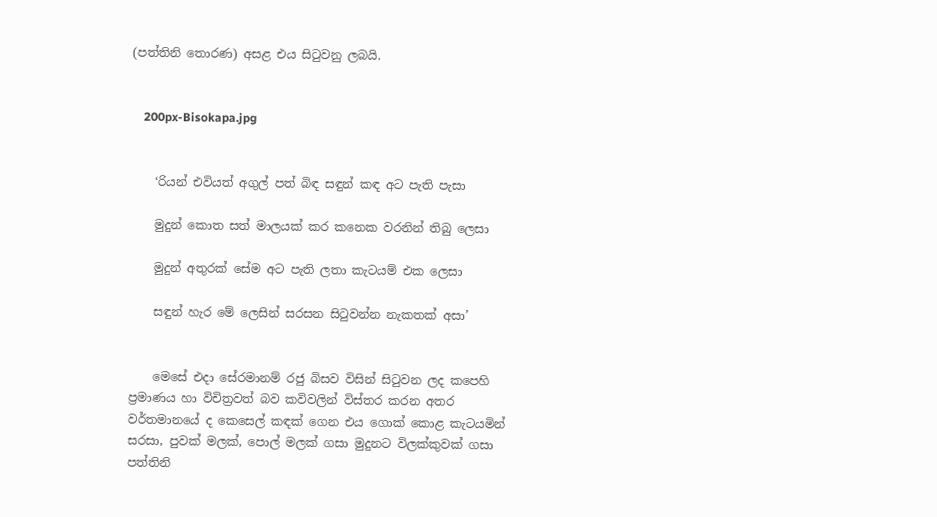(පත්තිනි තොරණ) අසළ එය සිටුවනු ලබයි.


    200px-Bisokapa.jpg


    ‘රියන් එවියත් අගුල් පත් බිඳ සඳුන් කඳ අට පැති පැසා

    මුදුන් කොත සත් මාලයක් කර කනෙක වරනින් තිබු ලෙසා

    මුදුන් අතුරක් සේම අට පැති ලතා කැටයම් එක ලෙසා

    සඳුන් හැර මේ ලෙසින් සරසන සිටුවන්න නැකතක් අසා’


    මෙසේ එදා සේරමානම් රජු බිසව විසින් සිටුවන ලද කපෙහි ප්‍රමාණය හා විචිත්‍රවත් බව කවිවලින් විස්තර කරන අතර වර්තමානයේ ද කෙසෙල් කඳක් ගෙන එය ගොක් කොළ කැටයමින් සරසා, පුවක් මලක්, පොල් මලක් ගසා මුදුනට විලක්කුවක් ගසා පත්තිනි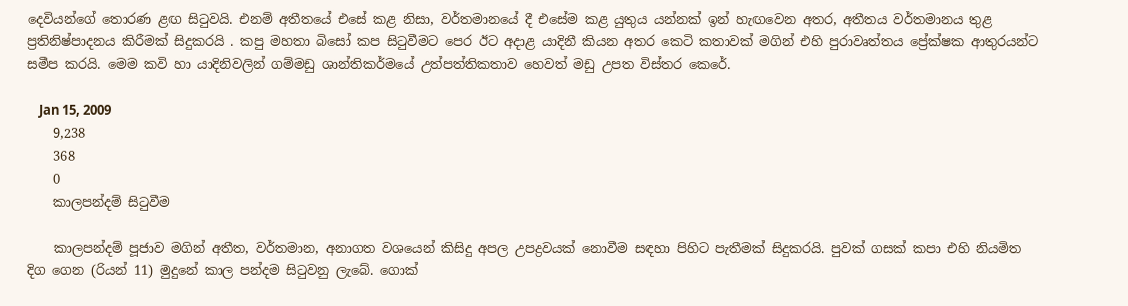දෙවියන්ගේ තොරණ ළඟ සිටුවයි. එනම් අතීතයේ එසේ කළ නිසා, වර්තමානයේ දී එසේම කළ යුතුය යන්නක් ඉන් හැඟවෙන අතර, අතීතය වර්තමානය තුළ ප්‍රතිනිෂ්පාදනය කිරීමක් සිදුකරයි . කපු මහතා බිසෝ කප සිටුවීමට පෙර ඊට අදාළ යාදිනී කියන අතර කෙටි කතාවක් මගින් එහි පුරාවෘත්තය ප්‍රේක්ෂක ආතුරයන්ට සමීප කරයි. මෙම කවි හා යාදිනිවලින් ගම්මඩු ශාන්තිකර්මයේ උත්පත්තිකතාව හෙවත් මඩු උපත විස්තර කෙරේ.

    Jan 15, 2009
    9,238
    368
    0
    කාලපන්දම් සිටුවීම

    කාලපන්දම් පූජාව මගින් අතීත, වර්තමාන, අනාගත වශයෙන් කිසිදු අපල උපද්‍රවයක් නොවීම සඳහා පිහිට පැතීමක් සිදුකරයි. පුවක් ගසක් කපා එහි නියමිත දිග ගෙන (රියන් 11) මුදුනේ කාල පන්දම සිටුවනු ලැබේ. ගොක්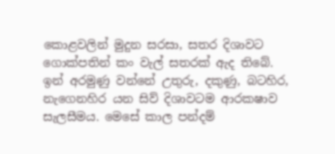කොළවලින් මුදුන සරසා, සතර දිශාවට ගොක්පතින් කං වැල් සතරක් ඇද තිබේ. ඉන් අරමුණු වන්නේ උතුරු, දකුණු, බටහිර, නැගෙනහිර යන සිව් දිශාවටම ආරක‍ෂාව සැලසීමය. මෙසේ කාල පන්දම්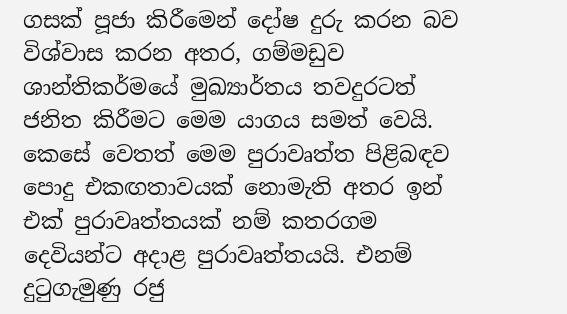ගසක් පූජා කිරීමෙන් දෝෂ දුරු කරන බව විශ්වාස කරන අතර, ගම්මඩුව ශාන්තිකර්මයේ මුඛ්‍යාර්තය තවදුරටත් ජනිත කිරීමට මෙම යාගය සමත් වෙයි. කෙසේ වෙතත් මෙම පුරාවෘත්ත පිළිබඳව පොදු එකඟතාවයක් නොමැති අතර ඉන් එක් පුරාවෘත්තයක් නම් කතරගම දෙවියන්ට අදාළ පුරාවෘත්තයයි. එනම් දුටුගැමුණු රජු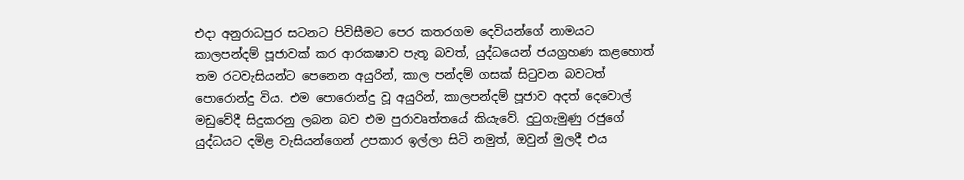එදා අනුරාධපුර සටනට පිවිසීමට පෙර කතරගම දෙවියන්ගේ නාමයට කාලපන්දම් පූජාවක් කර ආරක‍ෂාව පැතූ බවත්, යුද්ධයෙන් ජයග්‍රහණ කළහොත් තම රටවැසියන්ට පෙනෙන අයුරින්, කාල පන්දම් ගසක් සිටුවන බවටත් පොරොන්දු විය. එම පොරොන්දු වූ අයුරින්, කාලපන්දම් පූජාව අදත් දෙවොල් මඩුවේදී සිදුකරනු ලබන බව එම පුරාවෘත්තයේ කියැවේ. දුටුගැමුණු රජුගේ යුද්ධයට දමිළ වැසියන්ගෙන් උපකාර ඉල්ලා සිටි නමුත්, ඔවුන් මුලදී එය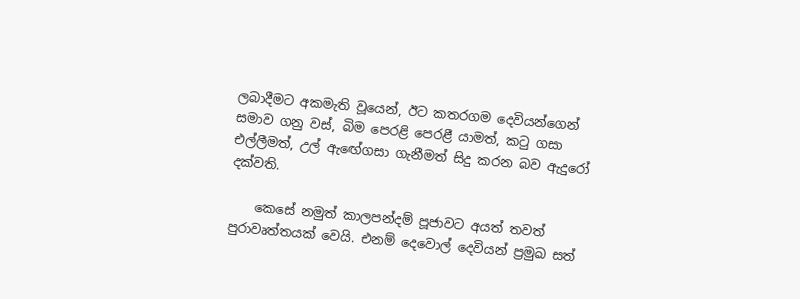ලබාදීමට අකමැති වූයෙන්, ඊට කතරගම දෙවියන්ගෙන් සමාව ගනු වස්, බිම පෙරළි පෙරළී යාමත්, කටු ගසා එල්ලීමත්, උල් ඇ‍‍ඟේගසා ගැනීමත් සිදු කරන බව ඇදුරෝ දක්වති.

    කෙසේ නමුත් කාලපන්දම් පූජාවට අයත් තවත් පුරාවෘත්තයක් වෙයි. එනම් දෙවොල් දෙවියන් ප්‍රමුඛ සත්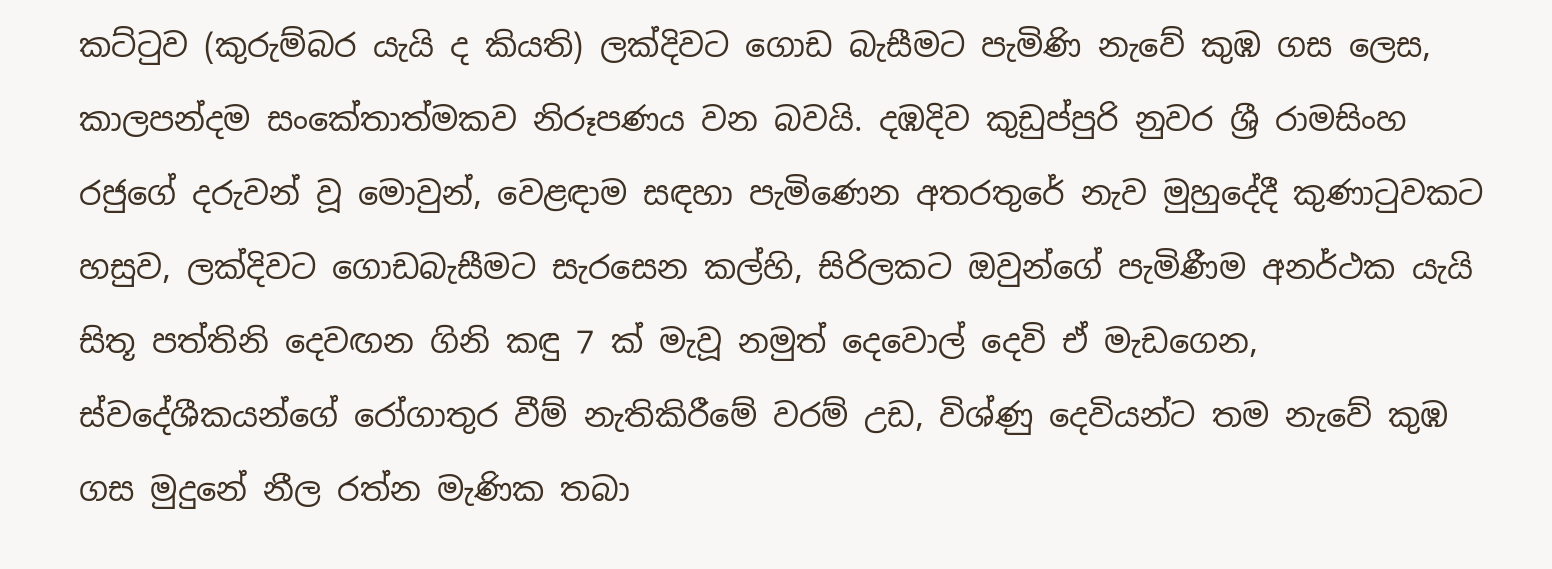කට්ටුව (කුරුම්බර යැයි ද කියති) ලක්දිවට ගොඩ බැසීමට පැමිණි නැවේ කුඹ ගස ලෙස, කාලපන්දම සංකේතාත්මකව නිරූපණය වන බවයි. දඹදිව කුඩුප්පුරි නුවර ශ්‍රී රාමසිංහ රජුගේ දරුවන් වූ මොවුන්, වෙළඳාම සඳහා පැමිණෙන අතරතුරේ නැව මුහුදේදී කුණාටුවකට හසුව, ලක්දිවට ගොඩබැසීමට සැරසෙන කල්හි, සිරිලකට ඔවුන්ගේ පැමිණීම අනර්ථක යැයි සිතූ පත්තිනි දෙවඟන ගිනි කඳු 7 ක් මැවූ නමුත් දෙවොල් දෙවි ඒ මැඩගෙන, ස්වදේශීකයන්ගේ රෝගාතුර වීම් නැතිකිරීමේ වරම් උඩ, විශ්ණු දෙවියන්ට තම නැවේ කුඹ ගස මුදුනේ නීල රත්න මැණික තබා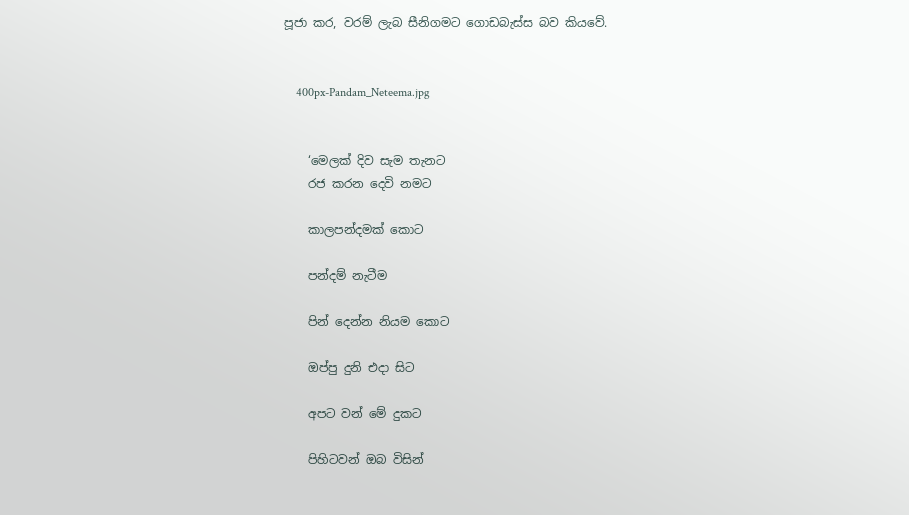පූජා කර, වරම් ලැබ සීනිගමට ගොඩබැස්ස බව කියවේ.


    400px-Pandam_Neteema.jpg


    ‘මෙලක් දිව සැම තැනට
    රජ කරන දෙවි නමට

    කාලපන්දමක් කොට

    පන්දම් නැටීම

    පින් දෙන්න නියම කොට

    ඔප්පු දුනි එදා සිට

    අපට වන් මේ දුකට

    පිහිටවන් ඔබ විසින්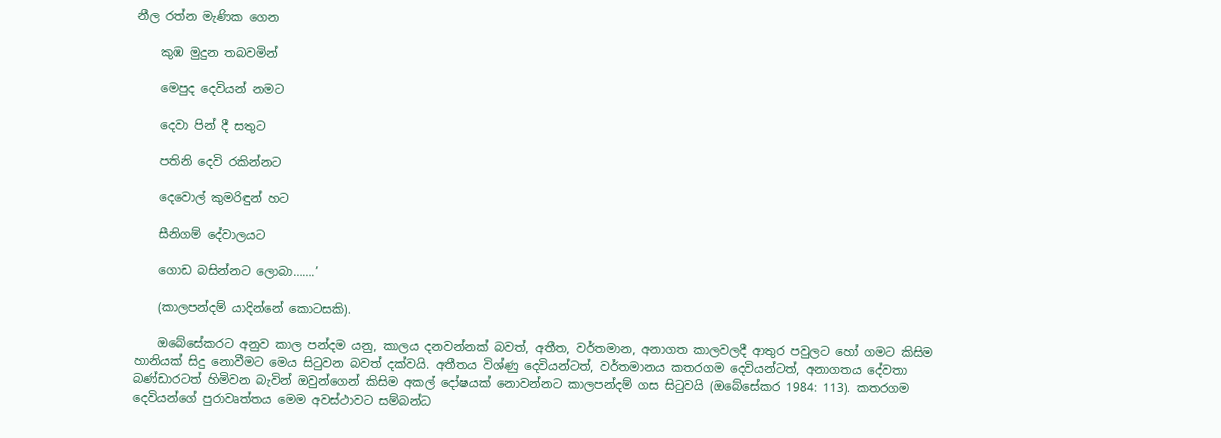නීල රත්න මැණික ගෙන

    කුඹ මුදුන තබවමින්

    මෙපුද දෙවියන් නමට

    දෙවා පින් දී සතුට

    පතිනි දෙවි රකින්නට

    දෙවොල් කුමරිඳුන් හට

    සීනිගම් දේවාලයට

    ගොඩ බසින්නට ලොබා…….’

    (කාලපන්දම් යාදින්නේ කොටසකි).

    ඔබේසේකරට අනුව කාල පන්දම යනු, කාලය දනවන්නක් බවත්, අතීත, වර්තමාන, අනාගත කාලවලදී ආතුර පවුලට හෝ ගමට කිසිම හානියක් සිදු නොවීමට මෙය සිටුවන බවත් දක්වයි. අතීතය විශ්ණු දෙවියන්ටත්, වර්තමානය කතරගම දෙවියන්ටත්, අනාගතය දේවතා බණ්ඩාරටත් හිමිවන බැවින් ඔවුන්ගෙන් කිසිම අකල් දෝෂයක් නොවන්නට කාලපන්දම් ගස සිටුවයි (ඔබේසේකර 1984: 113). කතරගම දෙවියන්ගේ පුරාවෘත්තය මෙම අවස්ථාවට සම්බන්ධ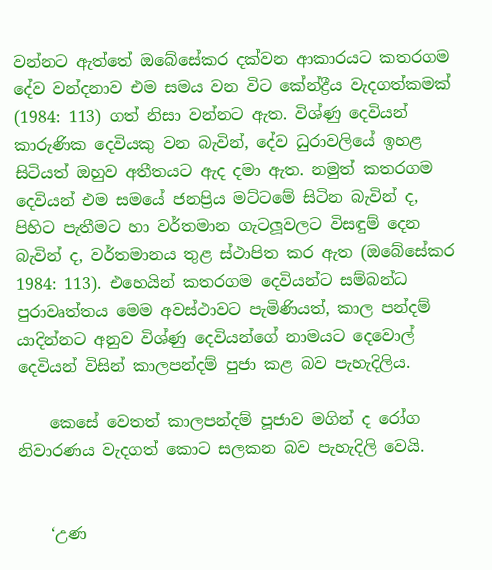වන්නට ඇත්තේ ඔබේසේකර දක්වන ආකාරයට කතරගම දේව වන්දනාව එම සමය වන විට කේන්ද්‍රීය වැදගත්කමක් (1984: 113) ගත් නිසා වන්නට ඇත. විශ්ණු දෙවියන් කාරුණික දෙවියකු වන බැවින්, දේව ධුරාවලියේ ඉහළ සිටියත් ඔහුව අතීතයට ඇද දමා ඇත. නමුත් කතරගම දෙවියන් එම සමයේ ජනප්‍රිය මට්ටමේ සිටින බැවින් ද, පිහිට පැතීමට හා වර්තමාන ගැටලූවලට විසඳුම් දෙන බැවින් ද, වර්තමානය තුළ ස්ථාපිත කර ඇත (ඔබේසේකර 1984: 113). එහෙයින් කතරගම දෙවියන්ට සම්බන්ධ පුරාවෘත්තය මෙම අවස්ථාවට පැමිණියත්, කාල පන්දම් යාදින්නට අනුව විශ්ණු දෙවියන්ගේ නාමයට දෙවොල් දෙවියන් විසින් කාලපන්දම් පුජා කළ බව පැහැදිලිය.

    කෙසේ වෙතත් කාලපන්දම් පූජාව මගින් ද රෝග නිවාරණය වැදගත් කොට සලකන බව පැහැදිලි වෙයි.


    ‘උණ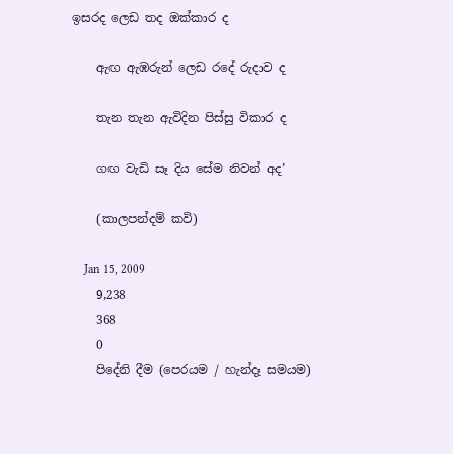ඉසරද ලෙඩ තද ඔක්කාර ද

    ඇඟ ඇඹරුන් ලෙඩ රදේ රුදාව ද

    තැන තැන ඇවිදින පිස්සු විකාර ද

    ගඟ වැඩි සෑ දිය සේම නිවන් අද’

    (කාලපන්දම් කවි)

    Jan 15, 2009
    9,238
    368
    0
    පිදේනි දීම (පෙරයම / හැන්දෑ සමයම)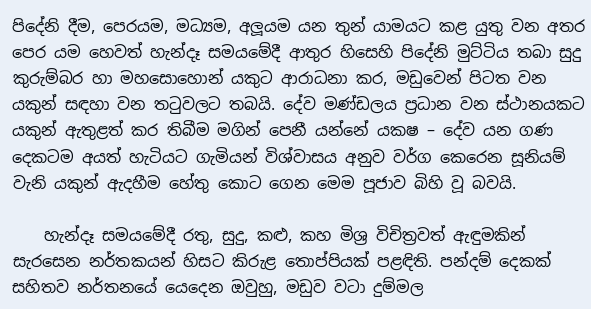පිදේනි දීම, පෙරයම, මධ්‍යම, අලූයම යන තුන් යාමයට කළ යුතු වන අතර පෙර යම හෙවත් හැන්දෑ සමයමේදී ආතුර හිසෙහි පිදේනි මුට්ටිය තබා සුදු කුරුම්බර හා මහසොහොන් යකුට ආරාධනා කර, මඩුවෙන් පිටත වන යකුන් සඳහා වන තටුවලට තබයි. දේව මණ්ඩලය ප්‍රධාන වන ස්ථානයකට යකුන් ඇතුළත් කර තිබීම මගින් පෙනී යන්නේ යක‍ෂ – දේව යන ගණ දෙකටම අයත් හැටියට ගැමියන් විශ්වාසය අනුව වර්ග කෙරෙන සූනියම් වැනි යකුන් ඇදහීම හේතු කොට ගෙන මෙම පූජාව බිහි වූ බවයි.

    හැන්දෑ සමයමේදී රතු, සුදු, කළු, කහ මිශ්‍ර විචිත්‍රවත් ඇඳුමකින් සැරසෙන නර්තකයන් හිසට කිරුළ තොප්පියක් පළඳිති. පන්දම් දෙකක් සහිතව නර්තනයේ යෙදෙන ඔවුහු, මඩුව වටා දුම්මල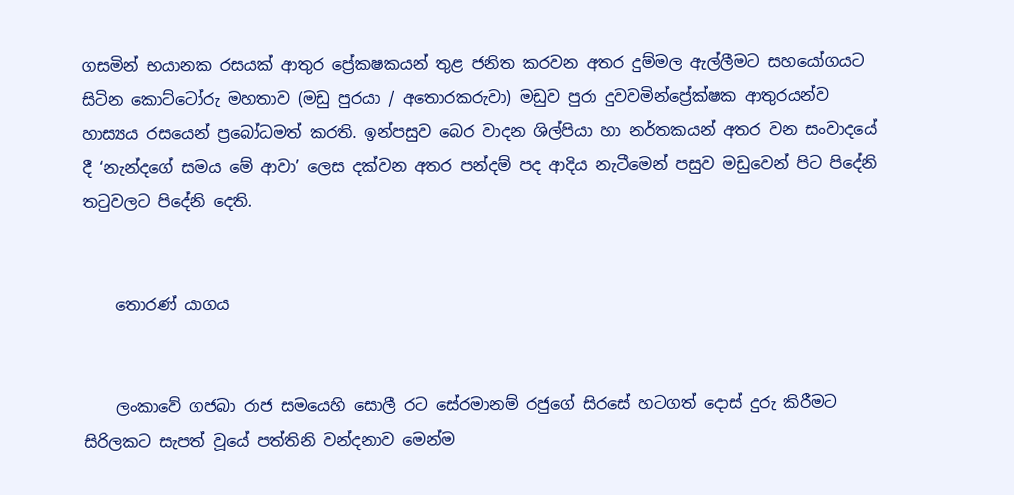ගසමින් භයානක රසයක් ආතුර ප්‍රේක‍ෂකයන් තුළ ජනිත කරවන අතර දුම්මල ඇල්ලීමට සහයෝගයට සිටින කොට්ටෝරු මහතාව (මඩු පුරයා / අතොරකරුවා) මඩුව පුරා දුවවමින්ප්‍රේක්ෂක ආතුරයන්ව හාස්‍යය රසයෙන් ප්‍රබෝධමත් කරති. ඉන්පසුව බෙර වාදන ශිල්පියා හා නර්තකයන් අතර වන සංවාදයේ දී ‘නැන්දගේ සමය මේ ආවා’ ලෙස දක්වන අතර පන්දම් පද ආදිය නැටීමෙන් පසුව මඩුවෙන් පිට පිදේනි තටුවලට පිදේනි දෙති.


    තොරණ් යාගය


    ලංකාවේ ගජබා රාජ සමයෙහි සොලී රට සේරමානම් රජුගේ සිරසේ හටගත් දොස් දුරු කිරීමට සිරිලකට සැපත් වූයේ පත්තිනි වන්දනාව මෙන්ම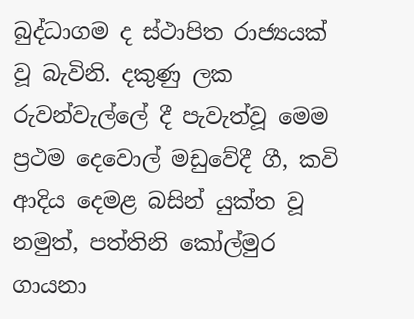බුද්ධාගම ද ස්ථාපිත රාජ්‍යයක් වූ බැවිනි. දකුණු ලක රුවන්වැල්ලේ දී පැවැත්වූ මෙම ප්‍රථම දෙවොල් මඩුවේදී ගී, කවි ආදිය දෙමළ බසින් යුක්ත වූ නමුත්, පත්තිනි කෝල්මුර ගායනා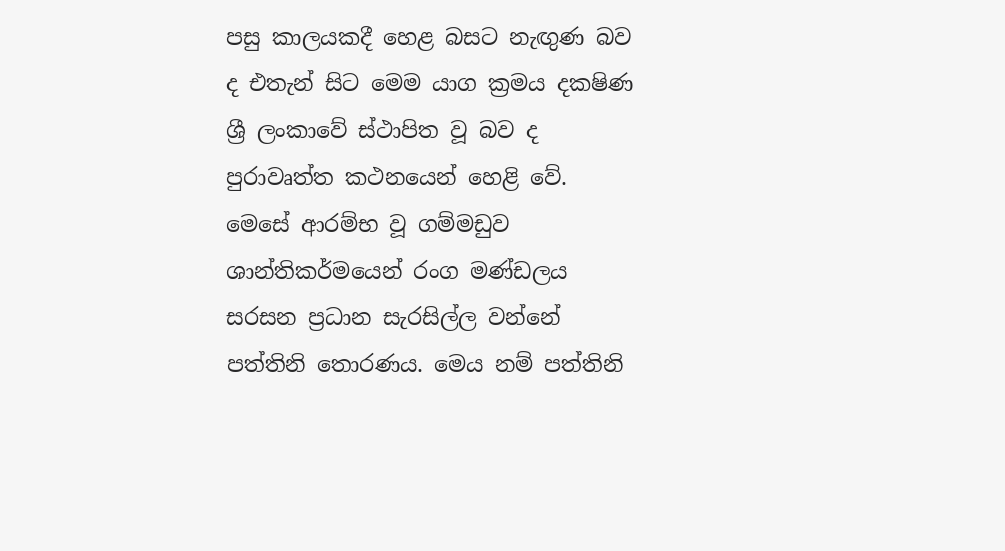පසු කාලයකදී හෙළ බසට නැඟුණ බව ද එතැන් සිට මෙම යාග ක්‍රමය දක‍ෂිණ ශ්‍රී ලංකාවේ ස්ථාපිත වූ බව ද පුරාවෘත්ත කථනයෙන් හෙළි වේ. මෙසේ ආරම්භ වූ ගම්මඩුව ශාන්තිකර්මයෙන් රංග මණ්ඩලය සරසන ප්‍රධාන සැරසිල්ල වන්නේ පත්තිනි තොරණය. මෙය නම් පත්තිනි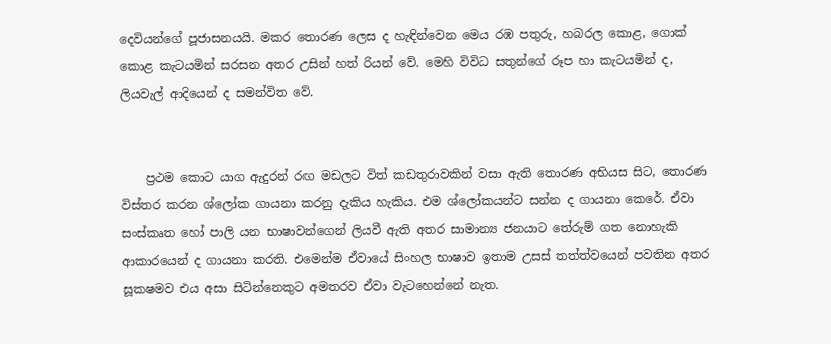දෙවියන්ගේ පූජාසනයයි. මකර තොරණ ලෙස ද හැඳින්වෙන මෙය රඹ පතුරු, හබරල කොළ, ගොක් කොළ කැටයමින් සරසන අතර උසින් හත් රියන් වේ. මෙහි විවිධ සතුන්ගේ රූප හා කැටයමින් ද, ලියවැල් ආදියෙන් ද සමන්විත වේ.


    ප්‍රථම කොට යාග ඇදුරන් රඟ මඩලට විත් කඩතුරාවකින් වසා ඇති තොරණ අභියස සිට, තොරණ විස්තර කරන ශ්ලෝක ගායනා කරනු දැකිය හැකිය. එම ශ්ලෝකයන්ට සන්න ද ගායනා කෙරේ. ඒවා සංස්කෘත හෝ පාලි යන භාෂාවන්ගෙන් ලියවී ඇති අතර සාමාන්‍ය ජනයාට තේරුම් ගත නොහැකි ආකාරයෙන් ද ගායනා කරති. එමෙන්ම ඒවායේ සිංහල භාෂාව ඉතාම උසස් තත්ත්වයෙන් පවතින අතර සූක‍ෂමව එය අසා සිටින්නෙකුට අමතරව ඒවා වැටහෙන්නේ නැත.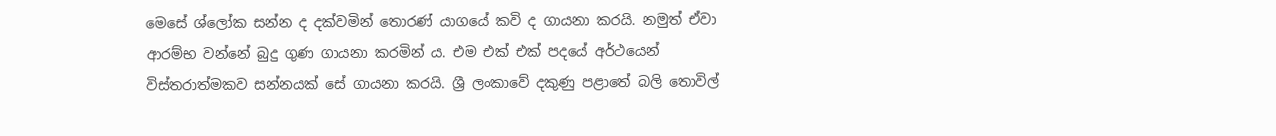මෙසේ ශ්ලෝක සන්න ද දක්වමින් තොරණ් යාගයේ කවි ද ගායනා කරයි. නමුත් ඒවා ආරම්භ වන්නේ බුදු ගුණ ගායනා කරමින් ය. එම එක් එක් පදයේ අර්ථයෙන් විස්තරාත්මකව සන්නයක් සේ ගායනා කරයි. ශ්‍රී ලංකාවේ දකුණු පළාතේ බලි තොවිල්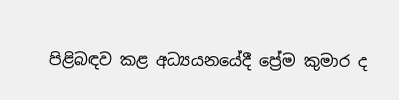පිළිබඳව කළ අධ්‍යයනයේදී ප්‍රේම කුමාර ද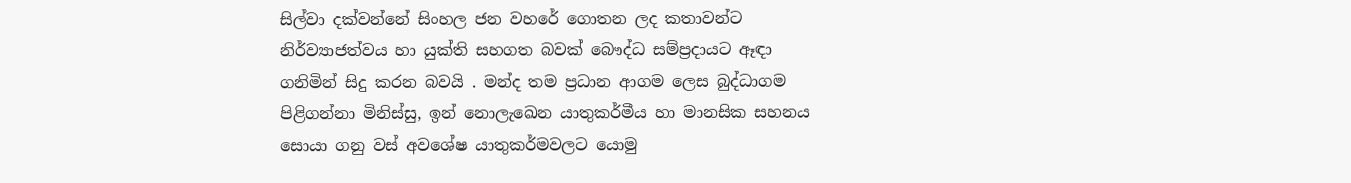සිල්වා දක්වන්නේ සිංහල ජන වහරේ ගොතන ලද කතාවන්ට නිර්ව්‍යාජත්වය හා යුක්ති සහගත බවක් බෞද්ධ සම්ප්‍රදායට ඈඳා ගනිමින් සිදු කරන බවයි . මන්ද තම ප්‍රධාන ආගම ලෙස බුද්ධාගම පිළිගන්නා මිනිස්සු, ඉන් නොලැඛෙන යාතුකර්මීය හා මානසික සහනය සොයා ගනු වස් අවශේෂ යාතුකර්මවලට යොමු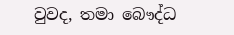වුවද, තමා බෞද්ධ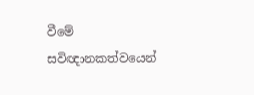වීමේ සවිඥානකත්වයෙන්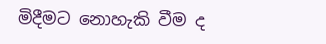මිදීමට නොහැකි වීම ද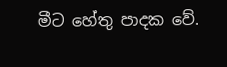මීට හේතු පාදක වේ.